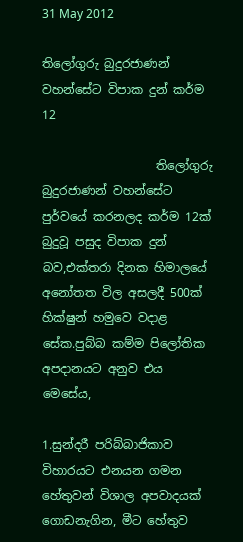31 May 2012

තිලෝගුරු බුදුරජාණන් වහන්සේට විපාක දුන් කර්ම 12

                   තිලෝගුරු බුදුරජාණන් වහන්සේට පුර්වයේ කරනලද කර්ම 12ක් බුදුවූ පසුද විපාක දුන් බව,එක්තරා දිනක හිමාලයේ අනෝතත විල අසලදී 500ක් හික්ෂුන් හමුවෙ වදාළ සේක.පුබ්බ කම්ම පිලෝතික අපදානයට අනුව එය මෙසේය,

1.සුන්දරී පරිබ්බාජිකාව විහාරයට එනයන ගමන හේතුවන් විශාල අපවාදයක් ගොඩනැගින, මීට හේතුව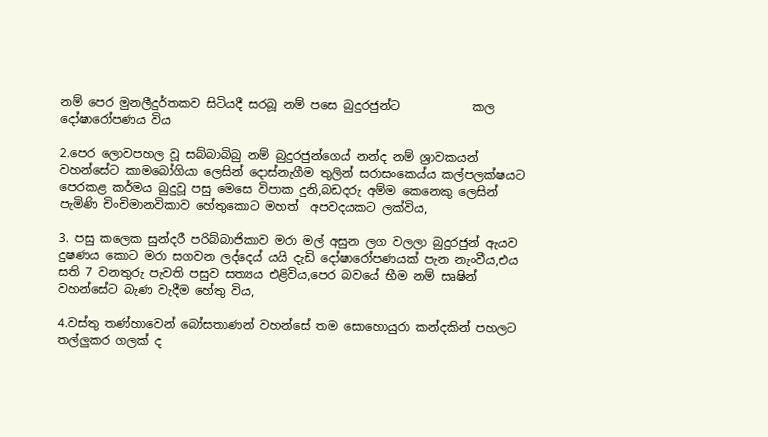නම් පෙර මුනලීදුර්තකව සිටියදී සරබූ නම් පසෙ බුදුරජුන්ට            කල දෝෂාරෝපණය විය

2.පෙර ලොවපහල වූ සබ්බාබිබු නම් බුදුරජුන්ගෙය් නන්ද නම් ශ්‍රාවකයන් වහන්සේට කාමබෝගියා ලෙසින් දොස්නැගීම තුලින් සරාසංකෙය්ය කල්පලක්ෂයට පෙරකළ කර්මය බුදුවූ පසු මෙසෙ විපාක දුනි,බඩදරු අම්ම කෙනෙකු ලෙසින් පැමිණි චිංචිමානවිකාව හේතුකොට මහත්  අපවදයකට ලක්විය,

3. පසු කලෙක සුන්දරී පරිබ්බාජිකාව මරා මල් අසුන ලග වලලා බුදුරජුන් ඇයව දුෂණය කොට මරා සගවන ලද්දෙය් යයි දැඩි දෝෂාරෝපණයක් පැන නැංවීය,එය සති 7 වනතුරු පැවති පසුව සත්‍යය එළිවිය,පෙර බවයේ භීම නම් සෘෂින් වහන්සේට බැණ වැදීම හේතු විය,

4.වස්තු තණ්හාවෙන් බෝසතාණන් වහන්සේ තම සොහොයුරා කන්දකින් පහලට තල්ලුකර ගලක් ද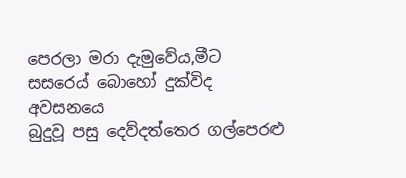පෙරලා මරා දැමුවේය,මීට සසරෙය් බොහෝ දුක්විද අවසනයෙ
බුදුවූ පසු දෙව්දත්තෙර ගල්පෙරළු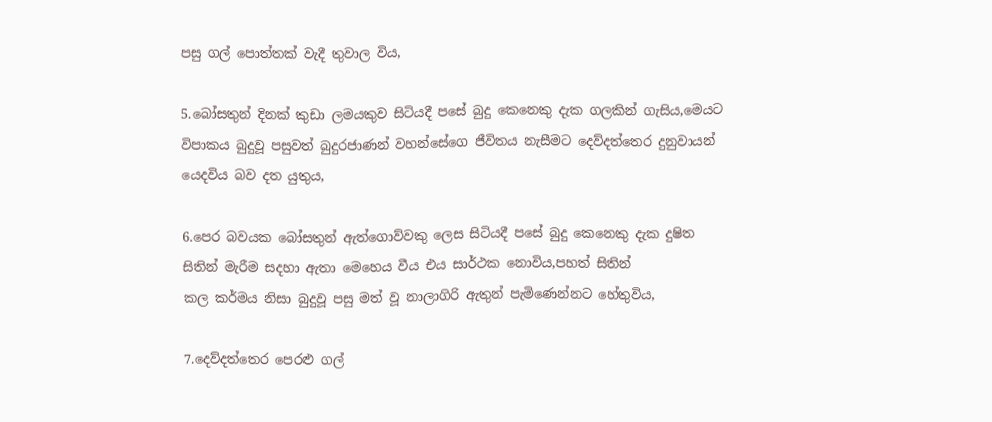පසු ගල් පොත්තක් වැදී තුවාල විය,

5.බෝසතුන් දිනක් කුඩා ලමයකුව සිටියදී පසේ බුදු කෙනෙකු දැක ගලකින් ගැසිය,මෙයට විපාකය බුදුවූ පසුවත් බුදුරජාණන් වහන්සේගෙ ජීවිතය නැසීමට දෙව්දත්තෙර දුනුවායන් යෙදවිය බව දත යුතුය,

6.පෙර බවයක බෝසතුන් ඇත්ගොව්වකු ලෙස සිටියදී පසේ බුදු කෙනෙකු දැක දුෂිත සිතින් මැරීම සදහා ඇතා මෙහෙය වීය එය සාර්ථක නොවිය,පහත් සිතින්
කල කර්මය නිසා බුදුවූ පසු මත් වූ නාලාගිරි ඇතුන් පැමිණෙන්නට හේතුවිය,

7.දෙව්දත්තෙර පෙරළු ගල්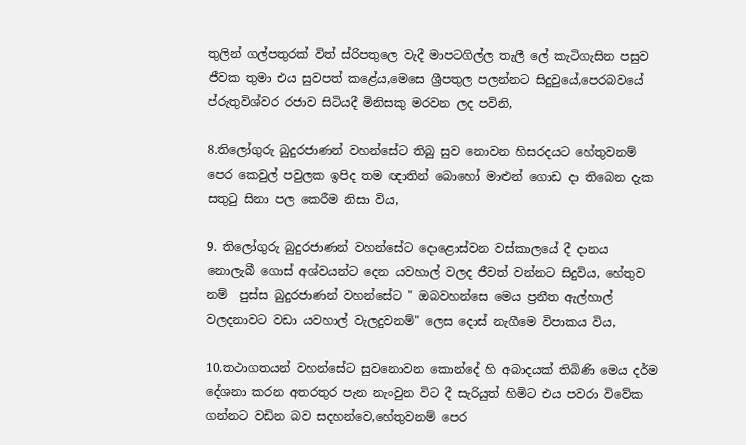තුලින් ගල්පතුරක් විත් ස්රිපතුලෙ වැදී මාපටගිල්ල තැලී ලේ කැටිගැසින පසුව ජීවක තුමා එය සුවපත් කළේය,මෙසෙ ශ්‍රීපතුල පලන්නට සිදුවුයේ,පෙරබවයේ ප්රුතුවිශ්වර රජාව සිටියදී මිනිසකු මරවන ලද පවිනි,

8.තිලෝගුරු බුදුරජාණන් වහන්සේට තිබු සුව නොවන හිසරදයට හේතුවනම් පෙර කෙවුල් පවුලක ඉපිද තම ඥාතින් බොහෝ මාළුන් ගොඩ දා තිබෙන දැක සතුටු සිනා පල කෙරීම නිසා විය,

9. තිලෝගුරු බුදුරජාණන් වහන්සේට දොළොස්වන වස්කාලයේ දී දානය නොලැබී ගොස් අශ්වයන්ට දෙන යවහාල් වලද ජීවත් වන්නට සිදුවිය, හේතුව නම්  පුස්ස බුදුරජාණන් වහන්සේට " ඔබවහන්සෙ මෙය ප්‍රනීත ඇල්හාල් වලදනාවට වඩා යවහාල් වැලදුවනම්" ලෙස දොස් නැගීමෙ විපාකය විය,

10.තථාගතයන් වහන්සේට සුවනොවන කොන්දේ හි අබාදයක් තිබිණි මෙය දර්ම දේශනා කරන අතරතුර පැන නැංවුන විට දී සැරියුත් හිමිට එය පවරා විවේක ගන්නට වඩින බව සදහන්වෙ,හේතුවනම් පෙර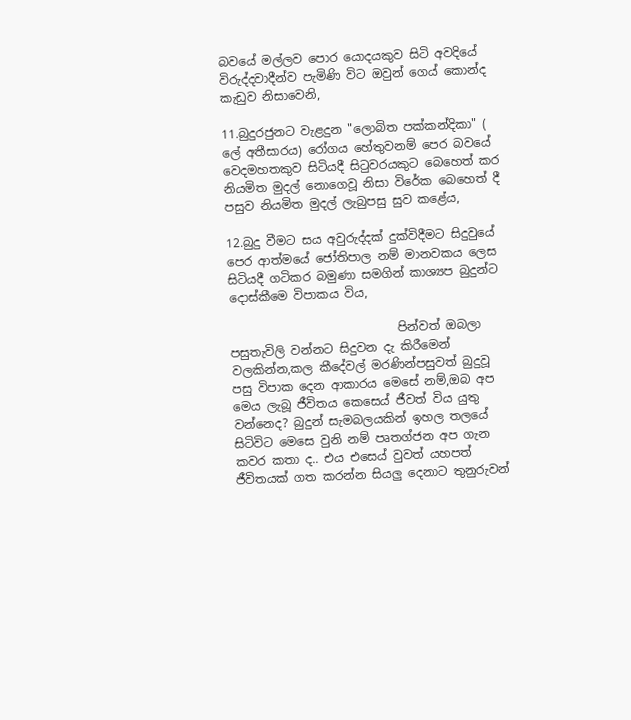බවයේ මල්ලව පොර යොදයකුව සිටි අවදියේ විරුද්දවාදීන්ව පැමිණි විට ඔවුන් ගෙය් කොන්ද කැඩුව නිසාවෙනි,

11.බුදුරජුනට වැළදුන "ලොබිත පක්කන්දිකා" ( ලේ අතීසාරය) රෝගය හේතුවනම් පෙර බවයේ වෙදමහතකුව සිටියදී සිටුවරයකුට බෙහෙත් කර නියමිත මුදල් නොගෙවූ නිසා විරේක බෙහෙත් දී පසුව නියමිත මුදල් ලැබුපසු සුව කළේය,

12.බුදු වීමට සය අවුරුද්දක් දුක්විදීමට සිදුවුයේ පෙර ආත්මයේ ජෝතිපාල නම් මානවකය ලෙස සිටියදී ගටිකර බමුණා සමගින් කාශ්‍යප බුදුන්ට දොස්කීමෙ විපාකය විය,

                            පින්වත් ඔබලා පසුතැවිලි වන්නට සිදුවන දැ කිරීමෙන් වලකින්න,කල කීදේවල් මරණින්පසුවත් බුදුවූ පසු විපාක දෙන ආකාරය මෙසේ නම්,ඔබ අප මෙය ලැබූ ජීවිතය කෙසෙය් ජීවත් විය යුතු වන්නෙද? බුදුන් සැමබලයකින් ඉහල තලයේ සිටිවිට මෙසෙ වුනි නම් පෘතග්ජන අප ගැන කවර කතා ද.. එය එසෙය් වුවත් යහපත් ජීවිතයක් ගත කරන්න සියලු දෙනාට තුනුරුවන්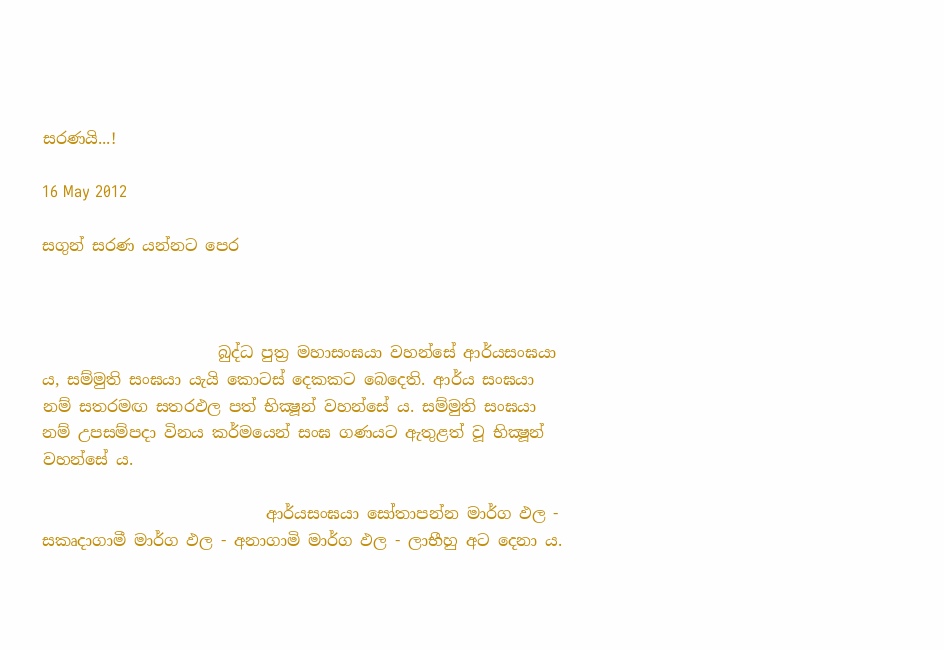සරණයි...!

16 May 2012

සගුන් සරණ යන්නට පෙර



                      බුද්ධ පුත්‍ර මහාසංඝයා වහන්සේ ආර්යසංඝයා ය, සම්මුති සංඝයා යැයි කොටස් දෙකකට බෙදෙති. ආර්ය සංඝයා නම් සතරමඟ සතරඵල පත් භික්‍ෂූන් වහන්සේ ය. සම්මුති සංඝයා නම් උපසම්පදා විනය කර්මයෙන් සංඝ ගණයට ඇතුළත් වූ භික්‍ෂූන් වහන්සේ ය.

                            ආර්යසංඝයා සෝතාපන්න මාර්ග ඵල - සකෘදාගාමී මාර්ග ඵල - අනාගාමි මාර්ග ඵල - ලාභීහු අට දෙනා ය.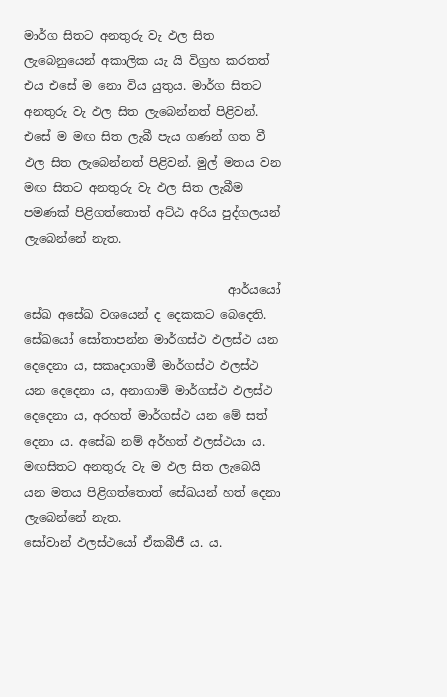මාර්ග සිතට අනතුරු වැ ඵල සිත ලැබෙනුයෙන් අකාලික යැ යි විග්‍රහ කරතත් එය එසේ ම නො විය යුතුය. මාර්ග සිතට අනතුරු වැ ඵල සිත ලැබෙන්නත් පිළිවන්. එසේ ම මඟ සිත ලැබී පැය ගණන් ගත වී ඵල සිත ලැබෙන්නත් පිළිවන්. මුල් මතය වන මඟ සිතට අනතුරු වැ ඵල සිත ලැබීම පමණක් පිළිගත්තොත් අට්ඨ අරිය පුද්ගලයන් ලැබෙන්නේ නැත.

                                  ආර්යයෝ සේඛ අසේඛ වශයෙන් ද දෙකකට බෙදෙති. සේඛයෝ සෝතාපන්න මාර්ගස්ථ ඵලස්ථ යන දෙදෙනා ය, සකෘදාගාමී මාර්ගස්ථ ඵලස්ථ යන දෙදෙනා ය, අනාගාමි මාර්ගස්ථ ඵලස්ථ දෙදෙනා ය, අරහත් මාර්ගස්ථ යන මේ සත් දෙනා ය. අසේඛ නම් අර්හත් ඵලස්ථයා ය. මඟසිතට අනතුරු වැ ම ඵල සිත ලැබෙයි යන මතය පිළිගත්තොත් සේඛයන් හත් දෙනා ලැබෙන්නේ නැත.
සෝවාන් ඵලස්ථයෝ ඒකබීජී ය. ය.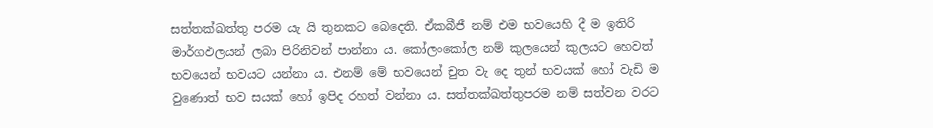සත්තක්ඛත්තු පරම යැ යි තුනකට බෙදෙති. ඒකබීජී නම් එම භවයෙහි දී ම ඉතිරි මාර්ගඵලයන් ලබා පිරිනිවන් පාන්නා ය. කෝලංකෝල නම් කුලයෙන් කුලයට හෙවත් භවයෙන් භවයට යන්නා ය. එනම් මේ භවයෙන් චුත වැ දෙ තුන් භවයක් හෝ වැඩි ම වුණොත් භව සයක් හෝ ඉපිද රහත් වන්නා ය. සත්තක්ඛත්තුපරම නම් සත්වන වරට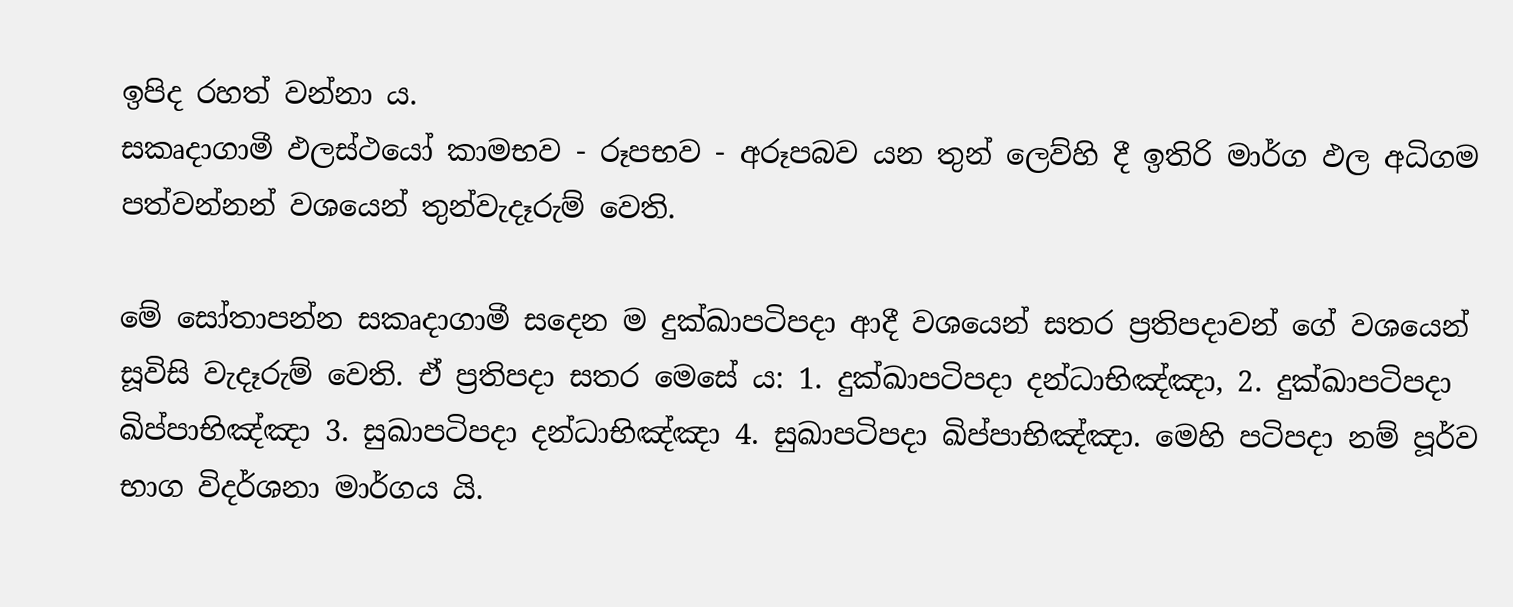ඉපිද රහත් වන්නා ය.
සකෘද‍ාගාමී ඵලස්ථයෝ කාමභව - රූපභව - අරූපබව යන තුන් ලෙව්හි දී ඉතිරි මාර්ග ඵල අධිගම පත්වන්නන් වශයෙන් තුන්වැදෑරුම් වෙති.

මේ සෝතාපන්න සකෘදාගාමී සදෙන ම දුක්ඛාපටිපදා ආදී වශයෙන් සතර ප්‍රතිපදාවන් ගේ වශයෙන් සූවිසි වැදෑරුම් වෙති. එ‍් ප්‍රතිපදා සතර මෙසේ ය: 1. දුක්ඛාපටිපදා දන්ධාභිඤ්ඤා, 2. දුක්ඛාපටිපදා ඛිප්පාභිඤ්ඤා 3. සුඛාපටිපදා දන්ධාභිඤ්ඤා 4. සුඛාපටිපදා ඛිප්පාභිඤ්ඤා. මෙහි පටිපදා නම් පූර්ව භාග විදර්ශනා මාර්ගය යි.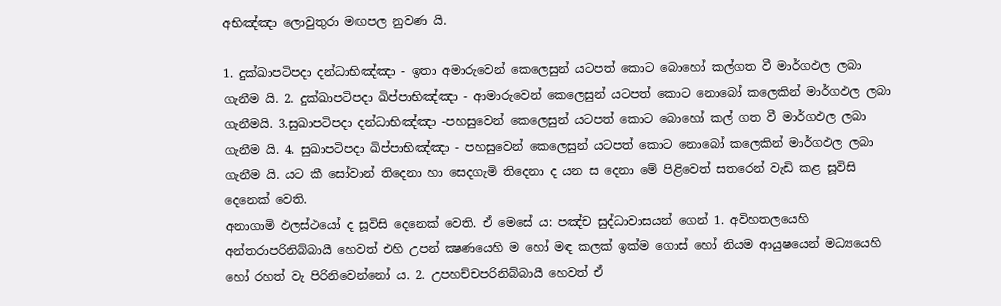අභිඤ්ඤා ලොවුතුරා මඟපල නුවණ යි.

1. දුක්ඛාපටිපදා දන්ධාභිඤ්ඤා - ඉතා අමාරුවෙන් කෙලෙසුන් යටපත් කොට බොහෝ කල්ගත වී මාර්ගඵල ලබා ගැනීම යි. 2. දුක්ඛාපටිපදා ඛිප්පාභිඤ්ඤා - ආමාරුවෙන් කෙලෙසුන් යටපත් කොට නොබෝ කලෙකින් මාර්ගඵල ලබා ගැනීමයි. 3.සුඛාපටිපදා දන්ධාභිඤ්ඤා -පහසුවෙන් කෙලෙසුන් යටපත් කොට බොහෝ කල් ගත වී මාර්ගඵල ලබා ගැනීම යි. 4. සුඛාපටිපදා ඛිප්පාභිඤ්ඤා - පහසුවෙන් කෙලෙසුන් යටපත් කොට නොබෝ කලෙකින් මාර්ගඵල ලබා ගැනීම යි. යට කී සෝවාන් තිදෙන‍ා හා සෙදගැමි තිදෙනා ද යන ස දෙනා මේ පිළිවෙත් සතරෙන් වැඩි කළ සූවිසි දෙනෙක් වෙති.
අනාගාමි ඵලස්ථයෝ ද සූවිසි දෙනෙක් වෙති. ඒ මෙසේ ය: පඤ්ච සුද්ධාවාසයන් ගෙන් 1. අවිහතලයෙහි අන්තරාපරිනිබ්බායී හෙවත් එහි උපන් ක්‍ෂණයෙහි ම හෝ මඳ කලක් ඉක්ම ගොස් හෝ නියම ආයුෂයෙන් මධ්‍යයෙහි හෝ රහත් වැ පිරිනිවෙන්නෝ ය. 2. උපහච්චපරිනිබ්බායී හෙවත් ඒ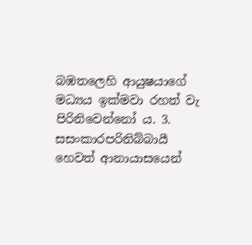බඹතලෙහි ආයුෂයාගේ මධ්‍යය ඉක්මවා රහත් වැ පිරිනිවෙන්නෝ ය. 3. සසංකාරපරිනිබ්බායී හෙවත් ආනායාසයෙන්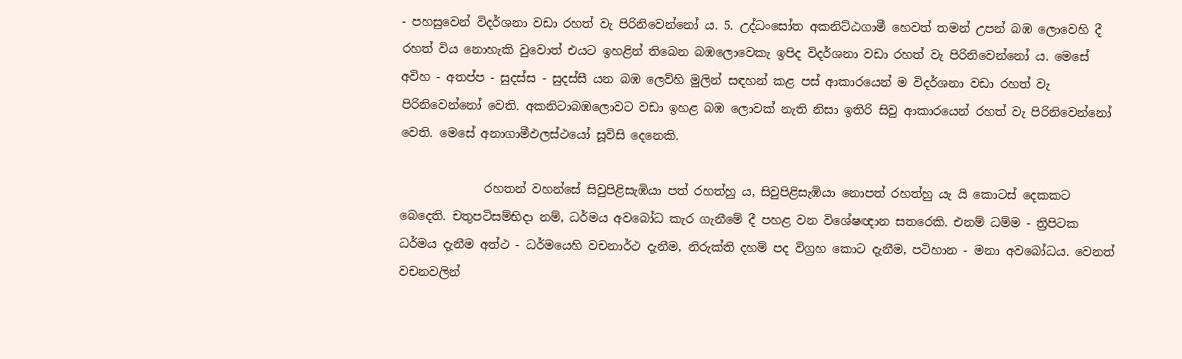- පහසුවෙන් විදර්ශනා වඩා රහත් වැ පිරිනිවෙන්නෝ ය. 5. උද්ධංසෝත අකනිට්ඨගාමී හෙවත් තමන් උපන් බඹ ලොවෙහි දී රහත් විය නොහැකි වුවොත් එයට ඉහළින් තිබෙන බඹලොවෙකැ ඉපිද විදර්ශනා වඩා රහත් වැ පිරිනිවෙන්නෝ ය. මෙසේ අවිහ - අතප්ප - සුදස්ස - සුදස්සී යන බඹ ලෙව්හි මුලින් සඳහන් කළ පස් ආකාරයෙන් ම විදර්ශනා වඩා රහත් වැ පිරිනිවෙන්නෝ වෙති. අකනිටාබඹලොවට වඩා ඉහළ බඹ ලොවක් නැති නිසා ඉතිරි සිවු ආකාරයෙන් රහත් වැ පිරිනිවෙන්නෝ වෙති. මෙසේ අනාගාමීඵලස්ථයෝ සූවිසි දෙනෙකි.

              රහතන් වහන්සේ සිවුපිළිසැඹියා පත් රහත්හු ය, සිවුපිළිසැඹියා නොපත් රහත්හු යැ යි කොටස් දෙකක‍ට බෙදෙති. චතුපටිසම්භිදා නම්, ධර්මය අවබෝධ කැර ගැනීමේ දී පහළ වන විශේෂඥාන සතරෙකි. එනම් ධම්ම - ත්‍රිපිටක ධර්මය දැනීම අත්ථ - ධර්මයෙහි වචනාර්ථ දැනීම, නිරුක්ති දහම් පද විග්‍රහ කොට දැනීම, පටිහාන - මනා අවබෝධය. වෙනත් වචනවලින්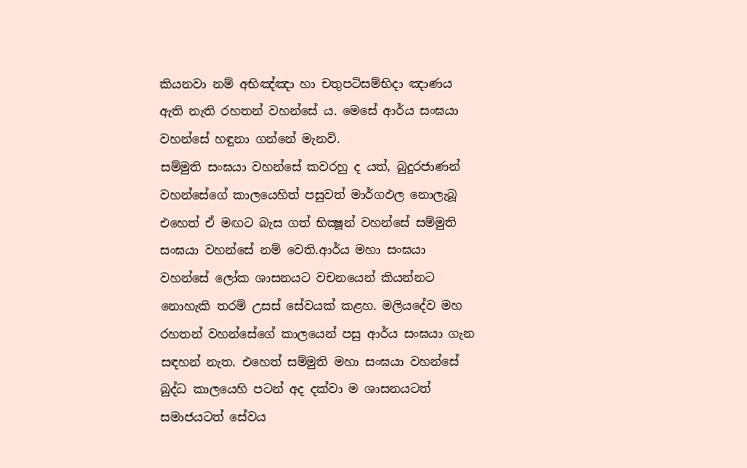කියනවා නම් අභිඤ්ඤා හා චතුපටිසම්භිදා ඤාණය ඇති නැති රහතන් වහන්සේ ය. මෙසේ ආර්ය සංඝයා වහන්සේ හඳුනා ගන්නේ මැනවි.
සම්මුති සංඝයා වහන්සේ කවරහු ද යත්, බුදුරජාණන් වහන්සේගේ කාලයෙහිත් පසුවත් මාර්ගඵල නොලැබූ එහෙත් ඒ මඟට බැස ගත් භික්‍ෂූන් වහන්සේ සම්මුති සංඝයා වහන්සේ නම් වෙති.ආර්ය මහා සංඝයා වහන්සේ ලෝක ශාසනයට වචනයෙන් කියන්නට නොහැකි තරම් උසස් සේවයක් කළහ. මලියදේව මහ රහතන් වහන්සේගේ කාලයෙන් පසු ආර්ය සංඝයා ගැන සඳහන් නැත. එහෙත් සම්මුති මහා සංඝයා වහන්සේ බුද්ධ කාලයෙහි පටන් අද දක්වා ම ශාසනයටත් සමාජයටත් සේවය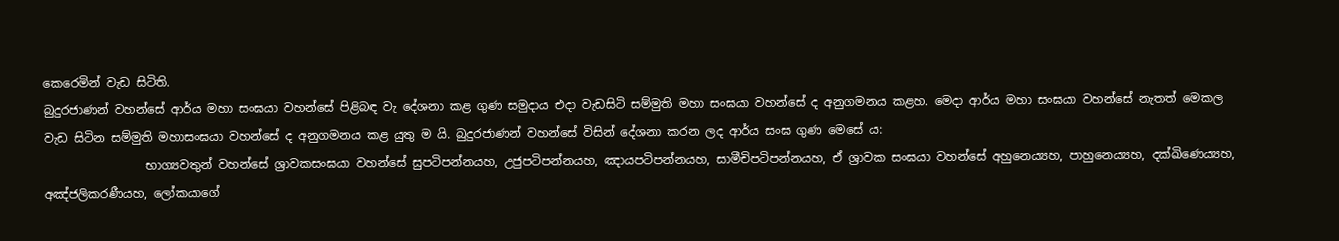කෙරෙමින් වැඩ සිටිති.
බුදුරජාණන් වහන්සේ ආර්ය මහා සංඝයා වහන්සේ පිළිබඳ වැ දේශනා කළ ගුණ සමුදාය එදා වැඩසිටි සම්මුති මහා සංඝයා වහන්සේ ද අනුගමනය කළහ. මෙදා ආර්ය මහා සංඝයා වහන්සේ නැතත් මෙකල වැඩ සිටින සම්මුති මහාසංඝයා වහන්සේ ද අනුගමනය කළ යුතු ම යි. බුදුරජාණන් වහන්සේ විසින් දේශනා කරන ලද ආර්ය සංඝ ගුණ මෙසේ ය:
                 භාග්‍යවතුන් වහන්සේ ශ්‍රාවකසංඝයා වහන්සේ සුපටිපන්නයහ, උජුපටිපන්නයහ, ඤායපටිපන්නයහ, සාමීචිපටිපන්නයහ, ඒ ශ්‍රාවක සංඝයා වහන්සේ අහුනෙය්‍යහ, පාහුනෙය්‍යහ, දක්ඛිණෙය්‍යහ, අඤ්ජලිකරණීයහ, ලෝකයාගේ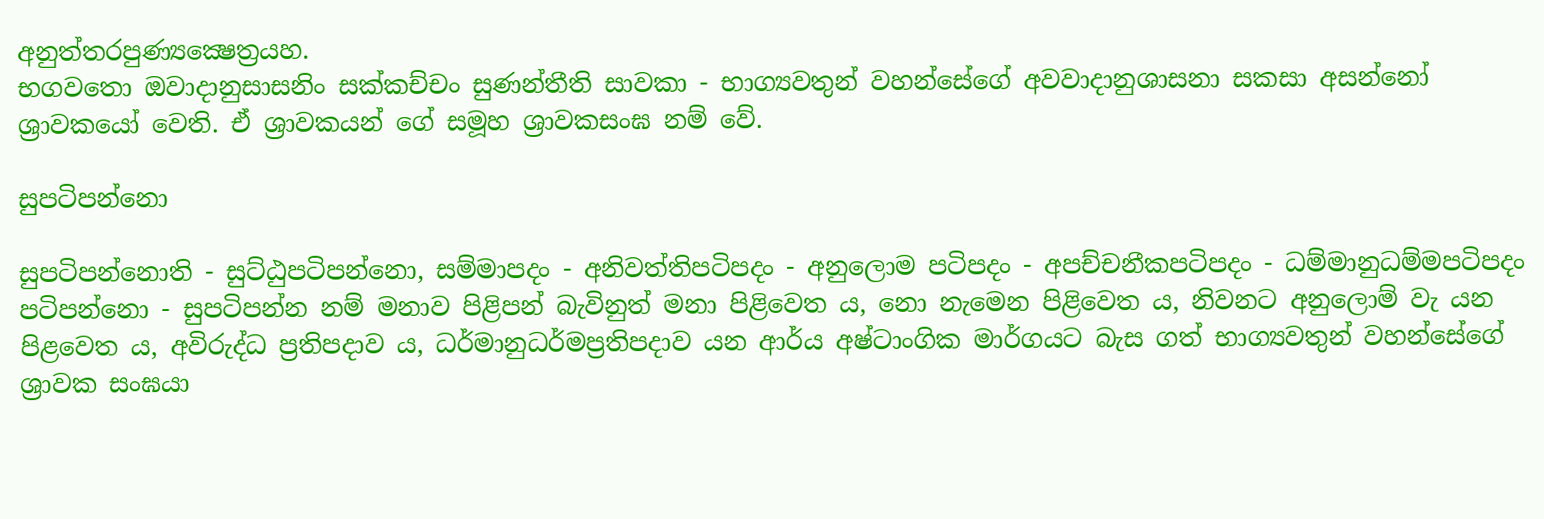අනුත්තරපුණ්‍යක්‍ෂෙත්‍රයහ.
භගවතො ඔවාදානුසාසනිං සක්කච්චං සුණන්තීති සාවකා - භාග්‍යවතුන් වහන්සේගේ අවවාදානුශාසනා සකසා අසන්නෝ ශ්‍රාවකයෝ වෙති. ඒ ශ්‍රාවකයන් ගේ සමූහ ශ්‍රාවකසංඝ නම් වේ.

සුපටිපන්නො

සුපටිපන්නොති - සුට්ඨුපටිපන්නො, සම්මාපදං - අනිවත්තිපටිපදං - අනුලොම පටිපදං - අපච්චනීකපටිපදං - ධම්මානුධම්මපටිපදං පටිපන්නො - සුපටිපන්න නම් මනාව පිළිපන් බැවිනුත් මනා පිළිවෙත ය, නො නැමෙන පිළිවෙත ය, නිවනට අනුලොම් වැ යන පිළවෙත ය, අවිරුද්ධ ප්‍රතිපදාව ය, ධර්මානුධර්මප්‍රතිපදාව යන ආර්ය අෂ්ටාංගික මාර්ගයට බැස ගත් භාග්‍යවතුන් වහන්සේගේ ශ්‍රාවක සංඝයා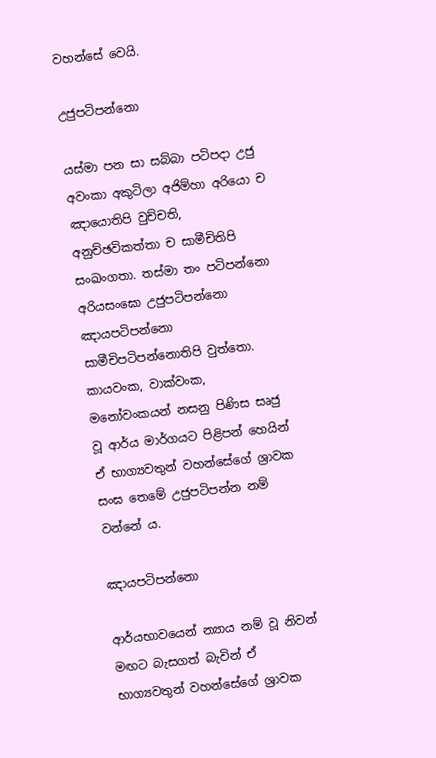වහන්සේ වෙයි.

උජුපටිපන්නො

යස්මා පන සා සබ්බා පටිපදා උජු අවංකා අකුටිලා අජිම්හා අරියො ච ඤායොතිපි වුච්චති, අනුච්ඡවිකත්තා ච සාමීචිතිපි සංඛංගතා. තස්මා තං පටිපන්නො අරියසංඝො උජුපටිපන්නො ඤායපටිපන්නො සාමීචිපටිපන්නොතිපි වුත්තො.
කායවංක, වාක්වංක, මනෝවංකයන් නසනු පිණිස සෘජු වූ ආර්ය මාර්ගයට පිළිපන් හෙයින් ඒ භාග්‍යවතුන් වහන්සේගේ ශ්‍රාවක සංඝ තෙමේ උජුපටිපන්න නම් වන්නේ ය.

ඤායපටිපන්නො

ආර්යභාවයෙන් න්‍යාය නම් වූ නිවන් මඟට බැසගත් බැවින් ඒ භාග්‍යවතුන් වහන්සේගේ ශ්‍රාවක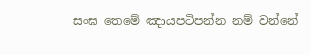සංඝ තෙමේ ඤායපටිපන්න නම් වන්නේ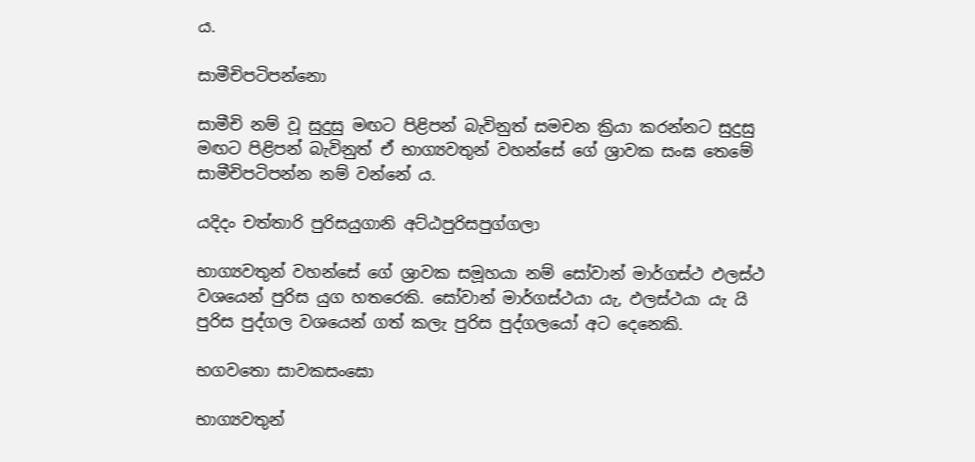ය.

සාමීචිපටිපන්නො

සාමීචි නම් වූ සුදුසු මඟට පිළිපන් බැවිනුත් සමචන ක්‍රියා කරන්නට සුදුසු මඟට පිළිපන් බැවිනුත් ඒ භාග්‍යවතුන් වහන්සේ ගේ ශ්‍රාවක සංඝ තෙමේ සාමීචිපටිපන්න නම් වන්නේ ය.

යදිදං චත්තාරි පුරිසයුගානි අට්ඨපුරිසපුග්ගලා

භාග්‍යවතුන් වහන්සේ ගේ ශ්‍රාවක සමූහයා නම් සෝවාන් මාර්ගස්ථ ඵලස්ථ වශයෙන් පුරිස යුග හතරෙකි. සෝවාන් මාර්ගස්ථයා යැ, ඵලස්ථයා යැ යි පුරිස පුද්ගල වශයෙන් ගත් කලැ පුරිස පුද්ගලයෝ අට දෙනෙකි.

භගවතො සාවකසංඝෙ‍ා

භාග්‍යවතුන්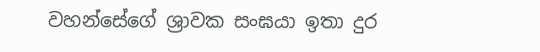වහන්සේගේ ශ්‍රාවක සංඝයා ඉතා දුර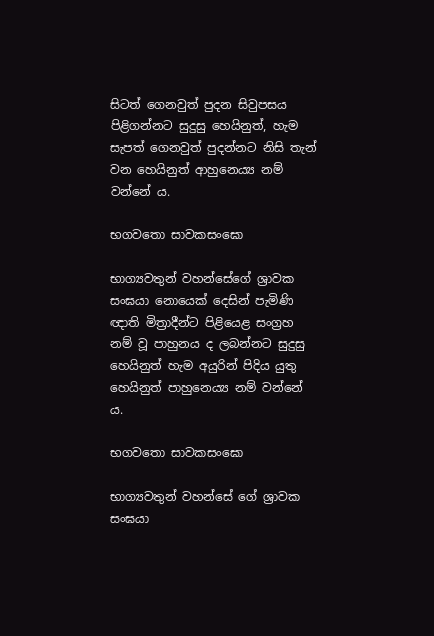සිටත් ගෙනවුත් පුදන සිවුපසය පිළිගන්නට සුදුසු හෙයිනුත්, හැම සැපත් ගෙනවුත් පුදන්නට නිසි තැන් වන හෙයිනුත් ආහුනෙය්‍ය නම් වන්නේ ය.

භගවතො සාවකසංඝො

භාග්‍යවතුන් වහන්සේගේ ශ්‍රාවක සංඝයා නොයෙක් දෙසින් පැමිණි ඥාති මිත්‍රාදීන්ට පිළියෙළ සංග්‍රහ නම් වූ පාහුනය ද ලබන්නට සුදුසු හෙයිනුත් හැම අයුරින් පිදිය යුතු හෙයිනුත් පාහුනෙය්‍ය නම් වන්නේ ය.

භගවතො සාවකසංඝො

භාග්‍යවතුන් වහන්සේ ගේ ශ්‍රාවක සංඝයා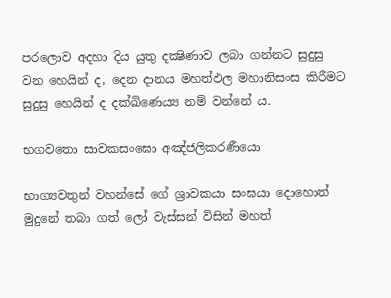පරලොව අදහා දිය යුතු දක්‍ෂිණාව ලබා ගන්නට සුදුසු වන හෙයින් ද, දෙන දානය මහත්ඵල මහානිසංස කිරීමට සුදුසු හෙයින් ද දක්ඛිණෙය්‍ය නම් වන්නේ ය.

භගවතො සාවකසංඝො අඤ්ජලිකරණීයො

භාග්‍යවතුන් වහන්සේ ගේ ශ්‍රාවකයා සංඝයා දොහොත් මුදුනේ තබා ගත් ලෝ වැස්සන් විසින් මහත්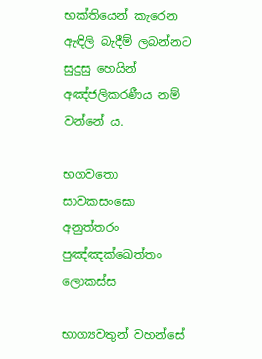භක්තියෙන් කැරෙන ඇඳිලි බැදීම් ලබන්නට සුදුසු හෙයින් අඤ්ජලිකරණීය නම් වන්නේ ය.

භගවතො සාවකසංඝො අනුත්තරං පුඤ්ඤක්ඛෙත්තං ලොකස්ස

භාග්‍යවතුන් වහන්සේ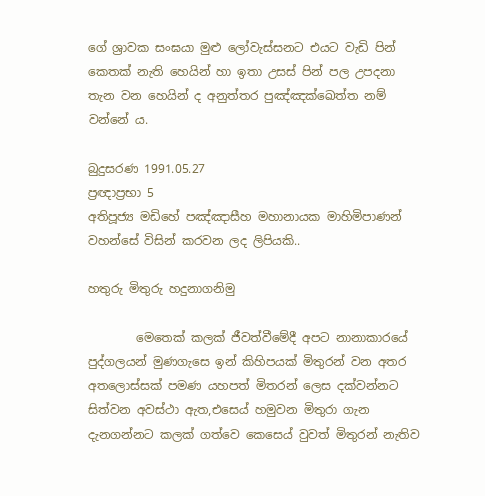ගේ ශ්‍රාවක සංඝයා මුළු ලෝවැස්සනට එයට වැඩි පින් කෙතක් නැති හෙයින් හා ඉතා උසස් පින් පල උපදනා තැන වන හෙයින් ද අනුත්තර පුඤ්ඤක්ඛෙත්ත නම් වන්නේ ය.

බුදුසරණ 1991.05.27
ප්‍රඥාප්‍රභා 5
අතිපූජ්‍ය මඩිහේ පඤ්ඤාසීහ මහානායක මාහිමිපාණන් වහන්සේ විසින් කරවන ලද ලිපියකි..

හතුරු මිතුරු හදුනාගනිමු

        මෙතෙක් කලක් ජීවත්වීමේදී අපට නානාකාරයේ පුද්ගලයන් මුණගැසෙ ඉන් කිහිපයක් මිතුරන් වන අතර අතලොස්සක් පමණ යහපත් මිතරන් ලෙස දක්වන්නට සිත්වන අවස්ථා ඇත,එසෙය් හමුවන මිතුරා ගැන දැනගන්නට කලක් ගත්වෙ කෙසෙය් වුවත් මිතුරන් නැතිව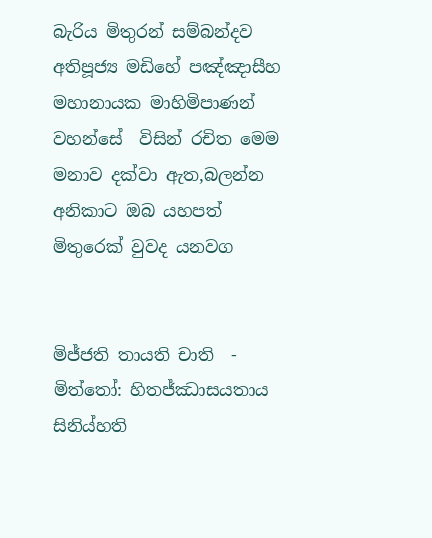බැරිය මිතුරන් සම්බන්දව අතිපූජ්‍ය මඩිහේ පඤ්ඤාසීහ මහානායක මාහිමිපාණන් වහන්සේ  විසින් රචිත මෙම මනාව දක්වා ඇත,බලන්න අනිකාට ඔබ යහපත් මිතුරෙක් වුවද යනවග


මිජ්ජති තායති චාති  -  මිත්තෝ: හිතජ්ඣාසයතාය සිනිය්හති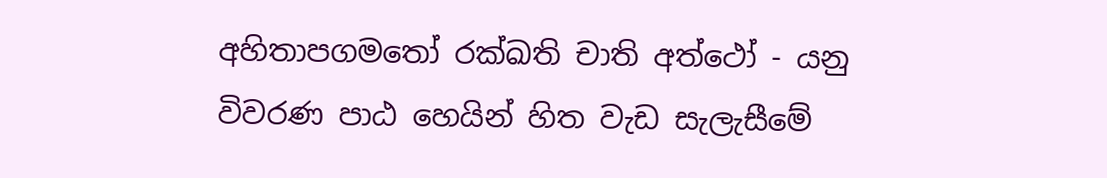අහිතාපගමතෝ රක්ඛති චාති අත්ථෝ - යනු විවරණ පාඨ හෙයින් හිත වැඩ සැලැසීමේ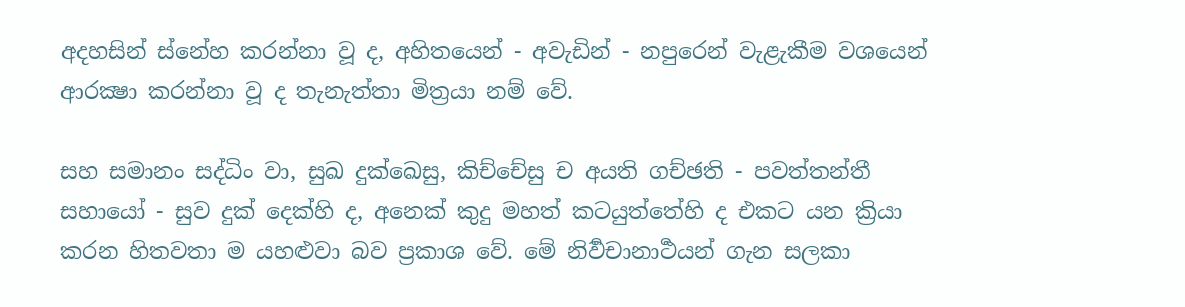අදහසින් ස්නේහ කරන්නා වූ ද, අහිතයෙන් - අවැඩින් - නපුරෙන් වැළැකීම වශයෙන් ආරක්‍ෂා කරන්නා වූ ද තැනැත්තා මිත්‍රයා නම් වේ.

සහ සමානං සද්ධිං වා, සුඛ දුක්ඛෙසු, කිච්චේසු ච අයති ගච්ඡති - පවත්තන්තී සහායෝ - සුව දුක් දෙක්හි ද, අනෙක් කුදු මහත් කටයුත්තේහි ද එකට යන ක්‍රියා කරන හිතවතා ම යහළුවා බව ප්‍රකාශ වේ. මේ නිර්‍වචානාර්‍ථයන් ගැන සලකා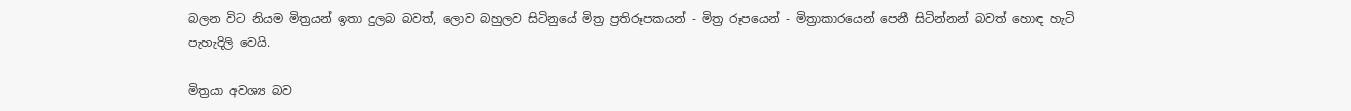බලන විට නියම මිත්‍රයන් ඉතා දුලබ බවත්, ලොව බහුලව සිටිනුයේ මිත්‍ර ප්‍රතිරූපකයන් - මිත්‍ර රූපයෙන් - මිත්‍රාකාරයෙන් පෙනී සිටින්නන් බවත් හොඳ හැටි පැහැදිලි වෙයි.

මිත්‍රයා අවශ්‍ය බව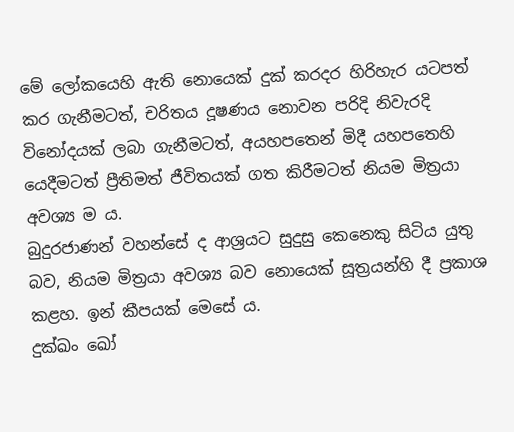මේ ලෝකයෙහි ඇති නොයෙක් දුක් කරදර හිරිහැර යටපත් කර ගැනීමටත්, චරිතය දූෂණය නොවන පරිදි නිවැරදි විනෝදයක් ලබා ගැනීමටත්, අයහපතෙන් මිදී යහපතෙහි යෙදීමටත් ප්‍රීතිමත් ජීවිතයක් ගත කිරීමටත් නියම මිත්‍රයා අවශ්‍ය ම ය.
බුදුරජාණන් වහන්සේ ද ආශ්‍රයට සුදුසු කෙනෙකු සිටිය යුතු බව, නියම මිත්‍රයා අවශ්‍ය බව නොයෙක් සූත්‍රයන්හි දී ප්‍රකාශ කළහ. ඉන් කීපයක් මෙසේ ය.
දුක්ඛං ඛෝ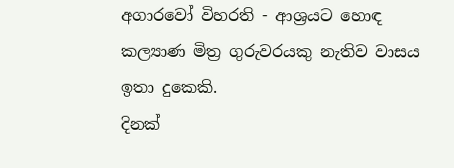අගාරවෝ විහරති - ආශ්‍රයට හොඳ කල්‍යාණ මිත්‍ර ගුරුවරයකු නැතිව වාසය ඉතා දුකෙකි.
දිනක්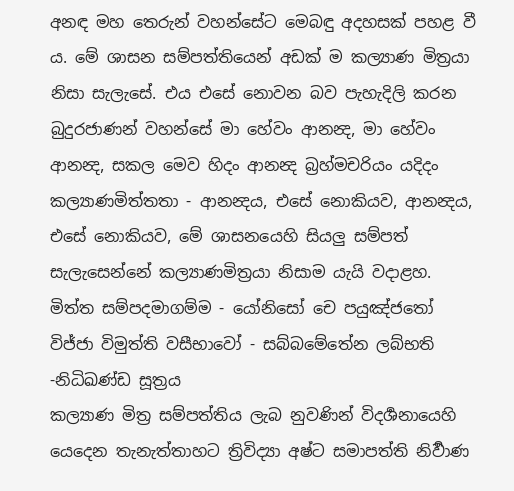අනඳ මහ තෙරුන් වහන්සේට මෙබඳු අදහසක් පහළ වී ය. මේ ශාසන සම්පත්තියෙන් අඩක් ම කල්‍යාණ මිත්‍රයා නිසා සැලැසේ. එය එසේ නොවන බව පැහැදිලි කරන බුදුරජාණන් වහන්සේ මා හේවං ආනන්‍ද, මා හේවං ආනන්‍ද, සකල මෙව හිදං ආනන්‍ද බ්‍රහ්මචරියං යදිදං කල්‍යාණමිත්තතා - ආනන්‍දය, එසේ නොකියව, ආනන්‍දය, එසේ නොකියව, මේ ශාසනයෙහි සියලු සම්පත් සැලැසෙන්නේ කල්‍යාණමිත්‍රයා නිසාම යැයි වදාළහ.
මිත්ත සම්පදමාගම්ම - යෝනිසෝ චෙ පයුඤ්ජතෝ
විජ්ජා විමුත්ති වසීභාවෝ - සබ්බමේතේන ලබ්භති
-නිධිඛණ්ඩ සූත්‍රය
කල්‍යාණ මිත්‍ර සම්පත්තිය ලැබ නුවණින් විදර්‍ශනායෙහි යෙදෙන තැනැත්තාහට ත්‍රිවිද්‍යා අෂ්ට සමාපත්ති නිර්‍වාණ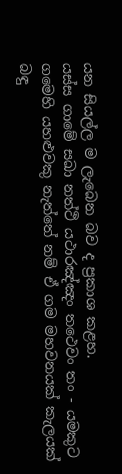යන සියල්ල ම ලැබෙන බව ද ප්‍රකාශ කළහ.
යස්ස ගාමේ සඛා නත්ථි යථාරඤ්ඤං තථෙවං තං - යමකුට ගමෙහි යහළුවකු නැත්තේ නම් ඒ ගම මහවනයක් කැලයක් බඳු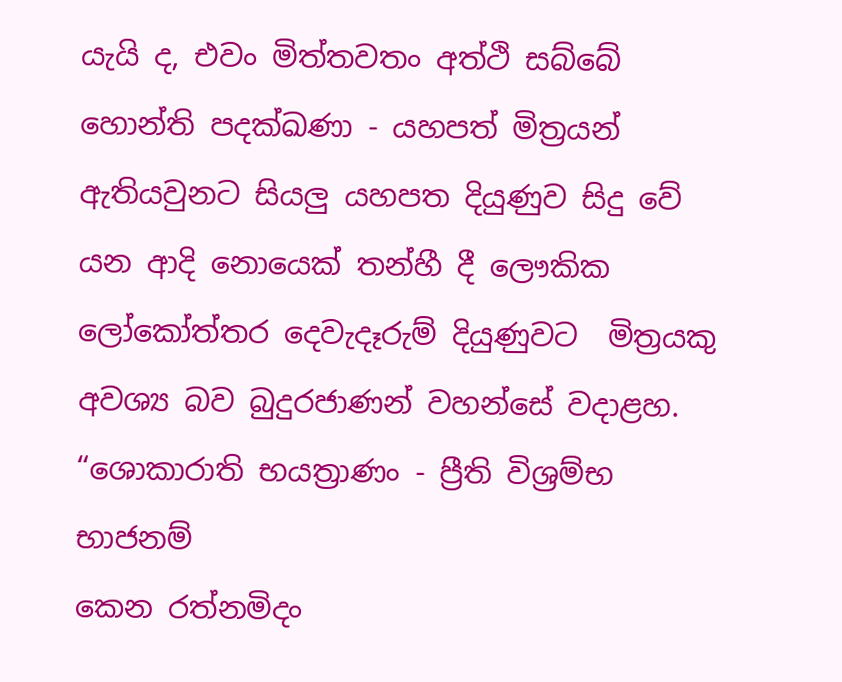යැයි ද, එවං මිත්තවතං අත්ථි සබ්බේ හොන්ති පදක්ඛණා - යහපත් මිත්‍රයන් ඇතියවුනට සියලු යහපත දියුණුව සිදු වේ යන ආදි නොයෙක් තන්හී දී ලෞකික ලෝකෝත්තර දෙවැදෑරුම් දියුණුවට  මිත්‍රයකු අවශ්‍ය බව බුදුරජාණන් වහන්සේ වදාළහ.
“ශොකාරාති භයත්‍රාණං - ප්‍රීති විශ්‍රම්භ භාජනම්
කෙන රත්නමිදං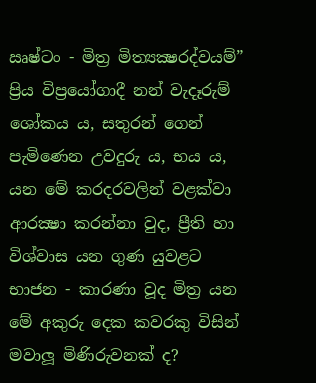ඍෂ්ටං - මිත්‍ර මිත්‍යක්‍ෂරද්වයම්”
ප්‍රිය විප්‍රයෝගාදී නන් වැදෑරුම් ශෝකය ය, සතුරන් ගෙන් පැමිණෙන උවදුරු ය, භය ය, යන මේ කරදරවලින් වළක්වා ආරක්‍ෂා කරන්නා වුද, ප්‍රීති හා විශ්වාස යන ගුණ යුවළට භාජන - කාරණා වූද මිත්‍ර යන මේ අකුරු දෙක කවරකු විසින් මවාලූ මිණිරුවනක් ද?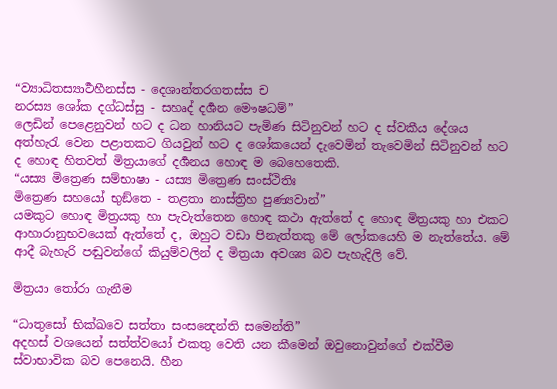“ව්‍යා‍‍‍ධිතස්‍යාර්‍ථහීනස්ස - දෙශාන්තරගතස්ස ච
නරස්‍ය ශෝක දග්ධස්සු - සහෘද් දර්‍ශන මෞෂධම්”
ලෙඩින් පෙළෙනුවන් හට ද ධන හානියට පැමිණ සිටිනුවන් හට ද ස්වකීය දේශය අත්හැරැ වෙන පළාතකට ගියවුන් හට ද ශෝකයෙන් දැවෙමින් තැවෙමින් සිටිනුවන් හට ද හොඳ හිතවත් මිත්‍රයාගේ දර්‍ශනය හොඳ ම බෙහෙතෙකි.
“යස්‍ය මිත්‍රෙණ සම්භාෂා - යස්‍ය මිත්‍රෙණ සංස්ථිතිඃ
මිත්‍රෙණ සහයෝ භුඞ්තෙ - තළතා නාස්ත්‍රිහ පුණ්‍යවාන්”
යමකුට හොඳ මිත්‍රයකු හා පැවැත්තෙන හොඳ කථා ඇත්තේ ද හොඳ මිත්‍රයකු හා එකට ආහාරානුභවයෙක් ඇත්තේ ද, ඔහුට වඩා පිනැත්තකු මේ ලෝකයෙහි ම නැත්තේය. මේ ආදී බැහැරි පඬුවන්ගේ කියුම්වලින් ද මිත්‍රයා අවශ්‍ය බව පැහැදිලි වේ.

මිත්‍රයා තෝරා ගැනීම

“ධාතුසෝ භික්ඛවෙ සත්තා සංසන්‍දෙන්ති සමෙන්ති”
අදහස් වශයෙන් සත්ත්වයෝ එකතු වෙති යන කීමෙන් ඔවුනොවුන්ගේ එක්වීම ස්වාභාවික බව පෙනෙයි. හීන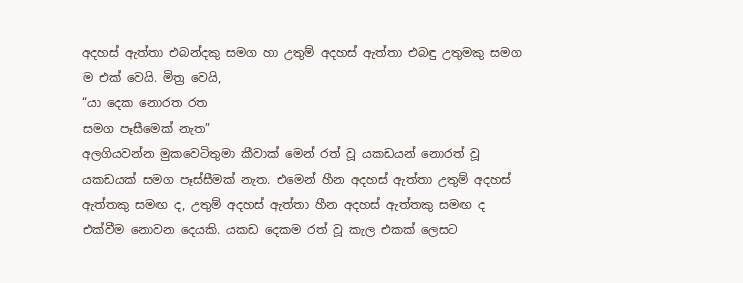අදහස් ඇත්තා එබන්දකු සමග හා උතුම් අදහස් ඇත්තා එබඳු උතුමකු සමග ම එක් වෙයි. මිත්‍ර වෙයි,
“යා දෙක නොරත රත
සමග පෑසීමෙක් නැත”
අලගියවන්න මුකවෙටිතුමා කීවාක් මෙන් රත් වූ යකඩයන් නොරත් වූ යකඩයක් සමග පෑස්සීමක් නැත. එමෙන් හීන අදහස් ඇත්තා උතුම් අදහස් ඇත්තකු සමඟ ද, උතුම් අදහස් ඇත්තා හීන අදහස් ඇත්තකු සමඟ ද එක්වීම නොවන දෙයකි. යකඩ දෙකම රත් වූ කැල එකක් ලෙසට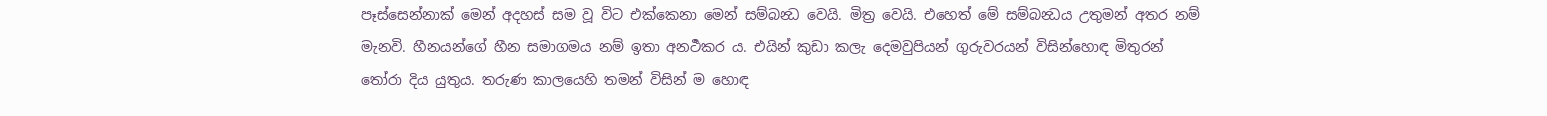පෑස්සෙන්නාක් මෙන් අදහස් සම වූ විට එක්කෙනා මෙන් සම්බන්‍ධ වෙයි. මිත්‍ර වෙයි. එහෙත් මේ සම්බන්‍ධය උතුමන් අතර නම් මැනවි. හීනයන්ගේ හීන සමාගමය නම් ඉතා අනර්‍ථකර ය. එයින් කුඩා කලැ දෙමවුපියන් ගුරුවරයන් විසින්හොඳ මිතුරන් තෝරා දිය යුතුය. තරුණ කාලයෙහි තමන් විසින් ම හොඳ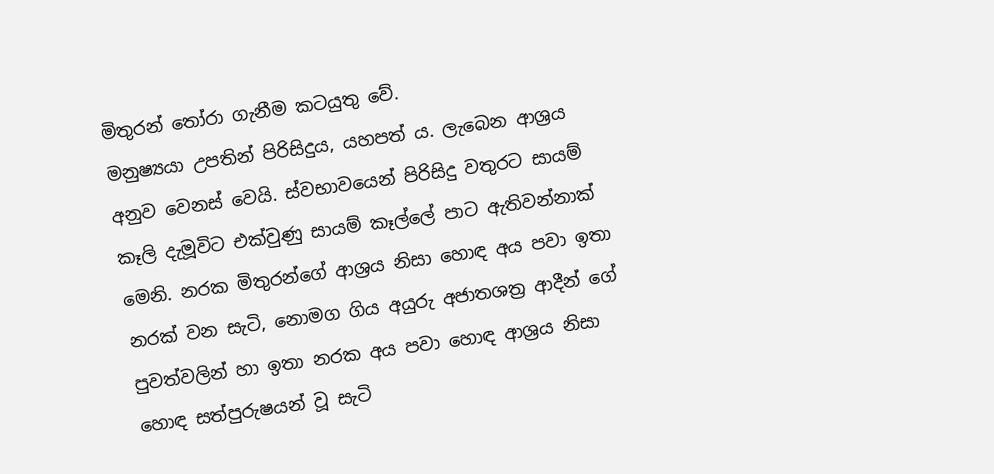මිතුරන් තෝරා ගැනීම කටයුතු වේ.
මනුෂ්‍යයා උපතින් පිරිසිදුය, යහපත් ය. ලැබෙන ආශ්‍රය අනුව වෙනස් වෙයි. ස්වභාවයෙන් පිරිසිදු වතුරට සායම් කෑලි දැමූවිට එක්වුණු සායම් කෑල්ලේ පාට ඇතිවන්නාක් මෙනි. නරක මිතුරන්ගේ ආශ්‍රය නිසා හොඳ අය පවා ඉතා නරක් වන සැටි, නොමග ගිය අයුරු අජාතශත්‍ර ආදීන් ගේ පුවත්වලින් හා ඉතා නරක අය පවා හොඳ ආශ්‍රය නිසා හොඳ සත්පුරුෂයන් වූ සැටි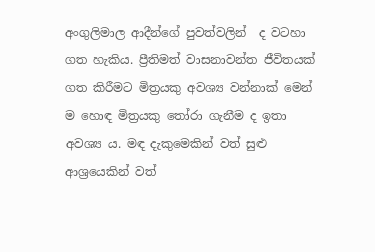අංගුලිමාල ආදීන්ගේ පුවත්වලින්  ද වටහා ගත හැකිය. ප්‍රීතිමත් වාසනාවන්ත ජීවිතයක් ගත කිරීමට මිත්‍රයකු අවශ්‍ය වන්නාක් මෙන් ම හොඳ මිත්‍රයකු තෝරා ගැනීම ද ඉතා අවශ්‍ය ය. මඳ දැකුමෙකින් වත් සුළු ආශ්‍රයෙකින් වත්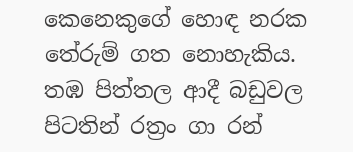කෙනෙකුගේ හොඳ නරක තේරුම් ගත නොහැකිය. තඹ පිත්තල ආදී බඩුවල පිටතින් රත්‍රං ගා රන්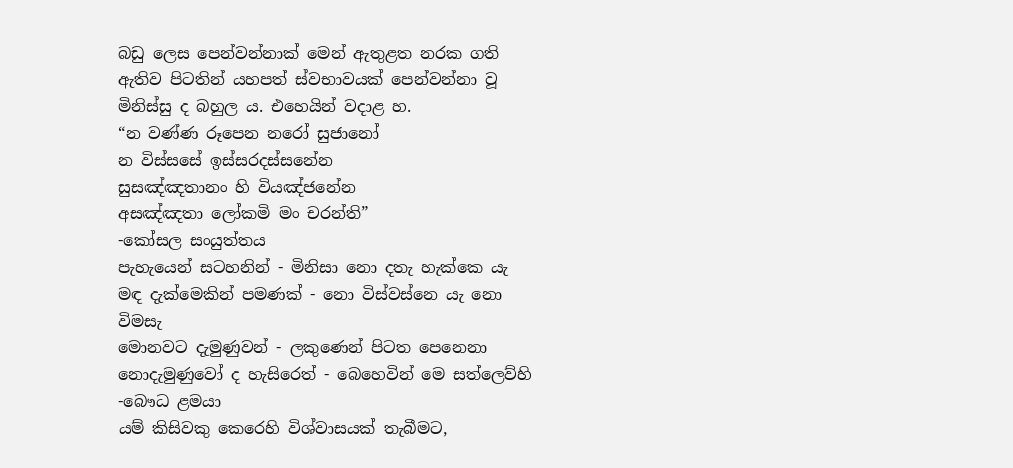බඩු ලෙස පෙන්වන්නාක් මෙන් ඇතුළත නරක ගති ඇතිව පිටතින් යහපත් ස්වභාවයක් පෙන්වන්නා වූ මිනිස්සු ද බහුල ය. එහෙයින් වදාළ හ.
“න වණ්ණ රූපෙන නරෝ සුජානෝ
න විස්සසේ ඉස්සරදස්සනේන
සුසඤ්ඤතානං හි වියඤ්ජනේන
අසඤ්ඤතා ලෝකමි මං චරන්ති”
-කෝසල සංයුත්තය
පැහැයෙන් සටහනින් - මිනිසා නො දතැ හැක්කෙ යැ
මඳ දැක්මෙකින් පමණක් - නො විස්වස්නෙ යැ නො විමසැ
මොනවට දැමුණුවන් - ලකුණෙන් පිටත පෙනෙනා
නොදැමුණුවෝ ද හැසිරෙත් - බෙහෙවින් මෙ සත්ලෙව්හි
-බෞධ ළමයා
යම් කිසිවකු කෙරෙහි විශ්වාසයක් තැබීමට,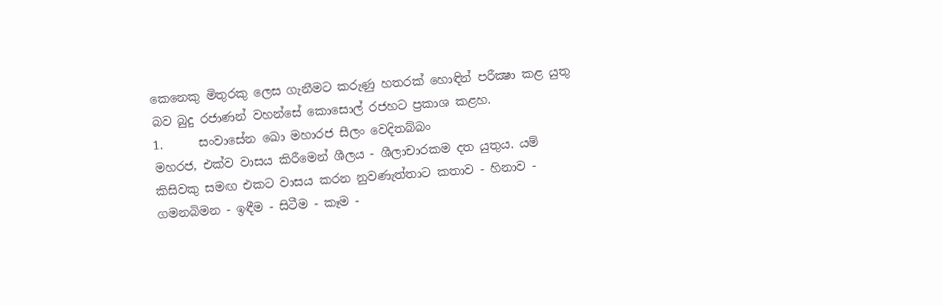කෙනෙකු මිතුරකු ලෙස ගැනීමට කරුණු හතරක් හොඳින් පරීක්‍ෂා කළ යුතු බව බුදු රජාණන් වහන්සේ කොසොල් රජහට ප්‍රකාශ කළහ.
1.      සංවාසේන ඛො මහාරජ සීලං වෙදිතබ්බං
මහරජ, එක්ව වාසය කිරීමෙන් ශීලය - ශීලාචාරකම දත යුතුය. යම් කිසිවකු සමඟ එකට වාසය කරන නුවණැත්තාට කතාව - හිනාව - ගමනබිමන - ඉඳීම - සිටීම - කෑම -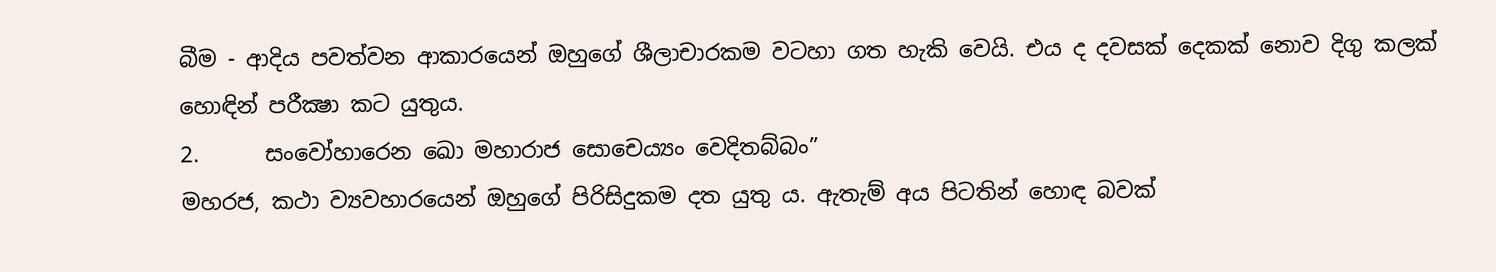බීම - ආදිය පවත්වන ආකාරයෙන් ඔහුගේ ශීලාචාරකම වටහා ගත හැකි‍ වෙයි. එය ද දවසක් දෙකක් නොව දිගු කලක් හොඳින් පරීක්‍ෂා කට යුතුය.
2.      සංවෝහාරෙන ඛො මහාරාජ සොචෙය්‍යං වෙදිතබ්බං”
මහරජ, කථා ව්‍යවහාරයෙන් ඔහුගේ පිරිසිදුකම දත යුතු ය. ඇතැම් අය පිටතින් හොඳ බවක්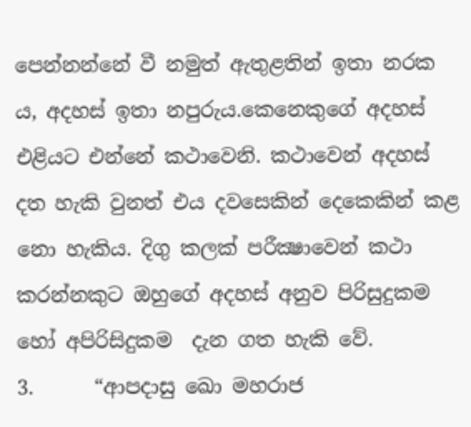පෙන්නන්නේ වී නමුත් ඇතුළතින් ඉතා නරක ය, අදහස් ඉතා නපුරුය.කෙනෙකුගේ අදහස් එළියට එන්නේ කථාවෙනි. කථාවෙන් අදහස් දත හැකි වුනත් එය දවසෙකින් දෙකෙකින් කළ නො හැකිය. දිගු කලක් පරීක්‍ෂාවෙන් කථා කරන්නකුට ඔහුගේ අදහස් අනුව පිරිසුදුකම හෝ අපිරිසිදුකම  දැන ගත හැකි වේ.
3.      “ආපදාසු ඛො මහරාජ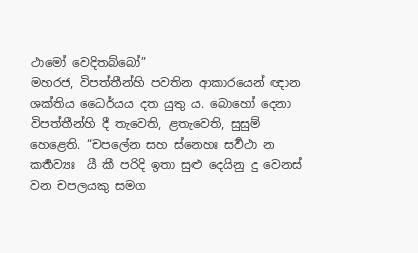ථාමෝ වෙදිතබ්බෝ”
මහරජ, විපත්තීන්හි පවතින ආකාරයෙන් ඥාන ශක්තිය ධෛර්යය දත යුතු ය. බොහෝ දෙනා විපත්තීන්හි දී තැවෙති, ළතැවෙති, සුසුම් හෙළෙති. “චපලේන සහ ස්නෙහඃ සර්‍වථා න කර්‍තව්‍යඃ  යී කී පරිදි ඉතා සුළු දෙයිනු දු වෙනස් වන චපලයකු සමග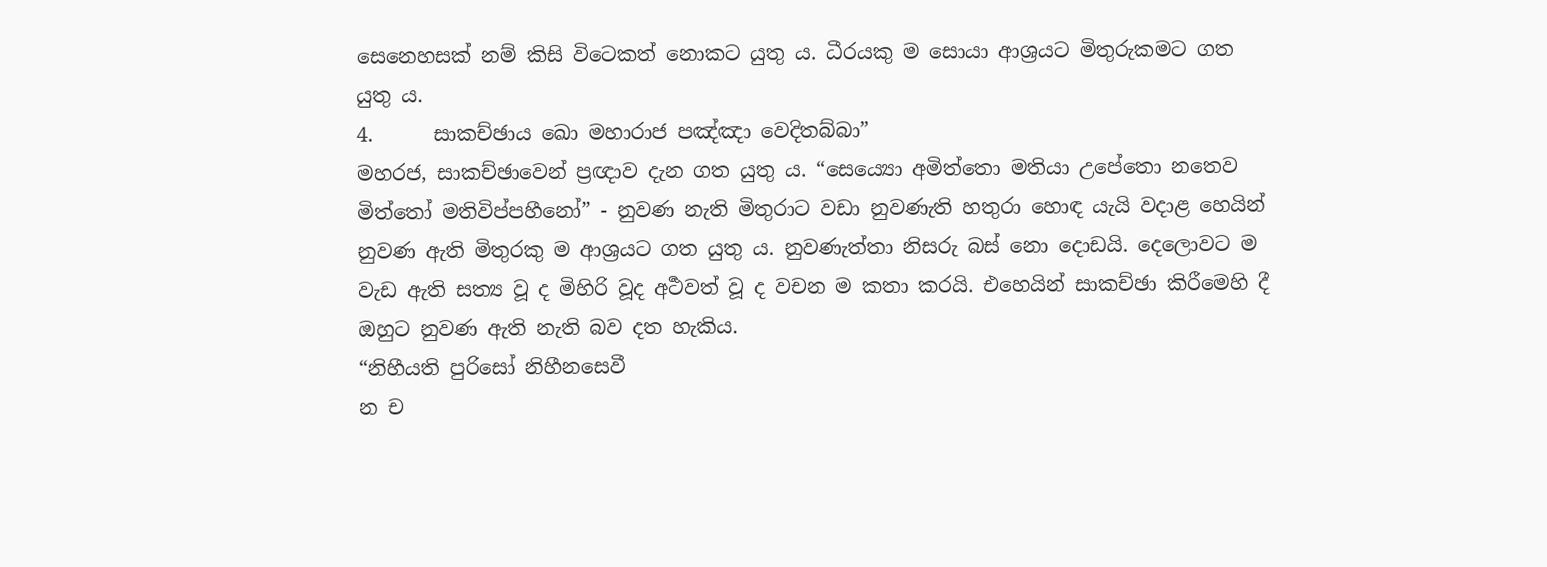සෙනෙහසක් නම් කිසි විටෙකත් නොකට යුතු ය. ධීරයකු ම සොයා ආශ්‍රයට මිතුරුකමට ගත යුතු ය.
4.      සාකච්ඡාය ඛො මහාරාජ පඤ්ඤා වෙදිතබ්බා”
මහරජ, සාකච්ඡාවෙන් ප්‍රඥාව දැන ගත යුතු ය. “සෙය්‍යො අමිත්තො මතියා උපේතො නතෙව මිත්තෝ මතිවිප්පහීනෝ” - නුවණ නැති මිතුරාට වඩා නුවණැති හතුරා හොඳ යැයි වදාළ හෙයින් නුවණ ඇති මිතුරකු ම ආශ්‍රයට ගත යුතු ය. නුවණැත්තා නිසරු බස් නො දොඩයි. දෙලොවට ම වැඩ ඇති සත්‍ය වූ ද මිහිරි වූද අර්‍ථවත් වූ ද වචන ම කතා කරයි‍. එහෙයින් සාකච්ඡා කිරීමෙහි දී ඔහුට නුවණ ඇති නැති බව දත හැකිය.
“නිහීයති පුරිසෝ නිහීනසෙවී
න ච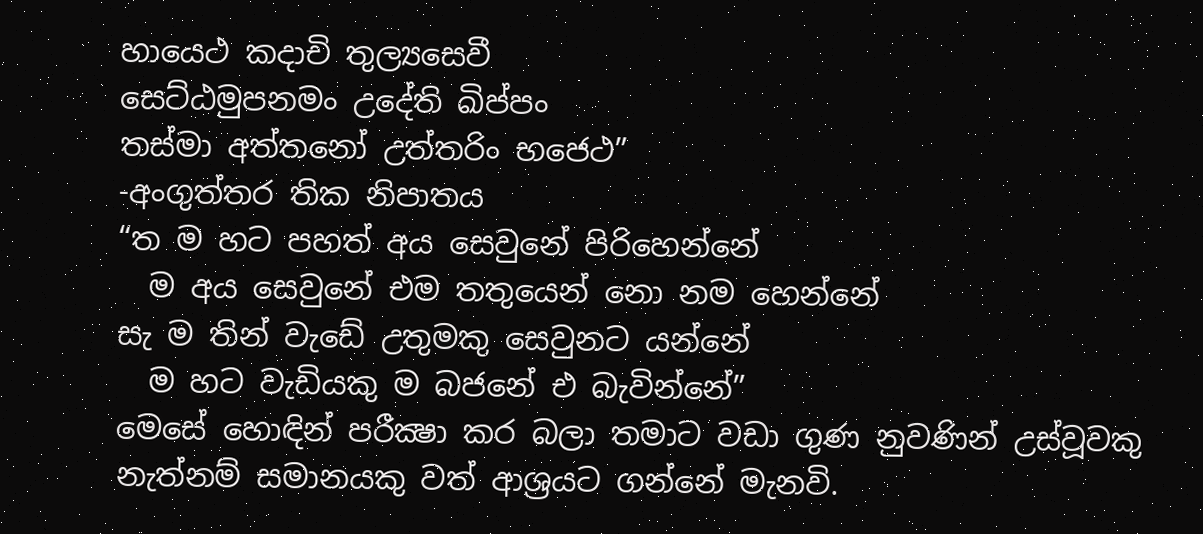හායෙථ කදාචි තුල්‍යසෙවී
සෙට්ඨමුපනමං උදේති ඛිප්පං
තස්මා අත්තනෝ උත්තරිං භජෙථ”
-අංගුත්තර තික නිපාතය
“ත ම හට පහත් අය සෙවුනේ පිරිහෙන්නේ
  ම අය සෙවුනේ එම තතුයෙන් නො නම හෙන්නේ
සැ ම තින් වැඩේ උතුමකු සෙවුනට යන්නේ
  ම හට වැඩියකු ම බජනේ එ බැවින්නේ”
මෙසේ හොඳින් පරීක්‍ෂා කර බලා තමාට වඩා ගුණ නුවණින් උස්වූවකු නැත්නම් සමානයකු වත් ආශ්‍රයට ගන්නේ මැනවි.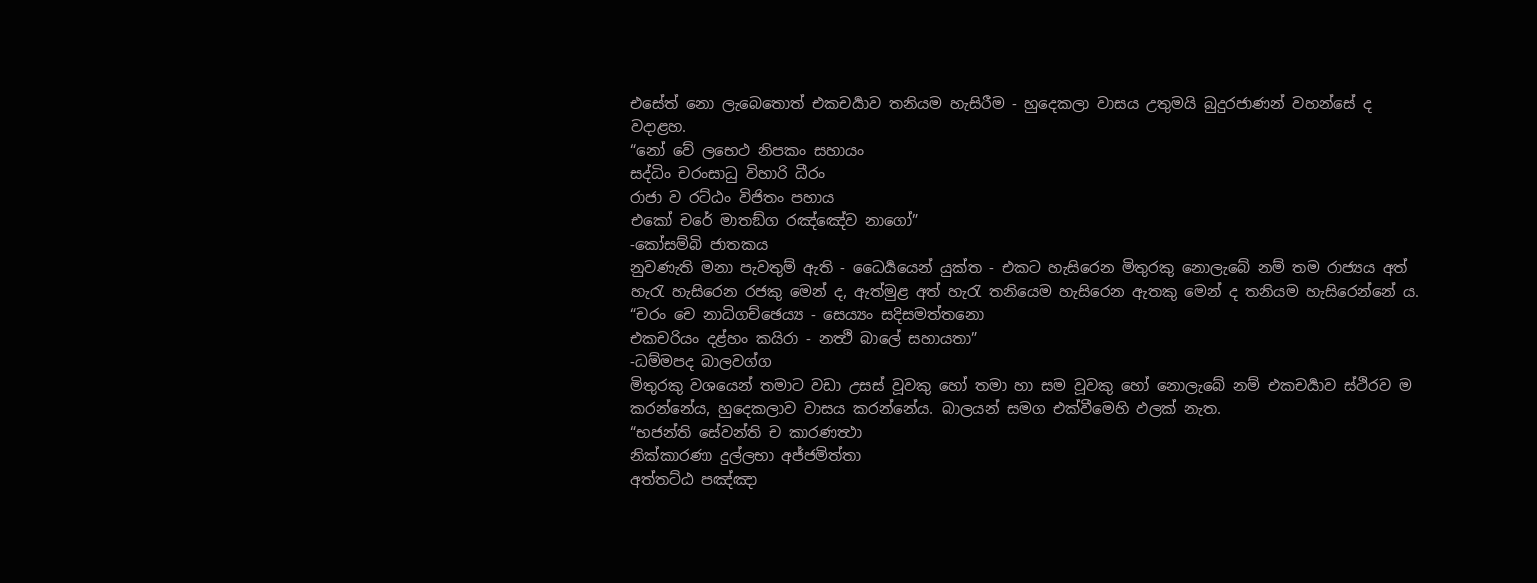එසේත් නො ලැබෙතොත් එකචර්‍යාව තනියම හැසිරීම - හුදෙකලා වාසය උතුමයි බුදුරජාණන් වහන්සේ ද වදාළහ.
“නෝ වේ ලභෙථ නිපකං සහායං
සද්ධිං චරංසාධු විහාරි ධීරං
රාජා ව රට්ඨං විජිතං පහාය
එකෝ චරේ මාතඞ්ග රඤ්ඤේව නාගෝ”
-කෝසම්බි ජාතකය
නුවණැති මනා පැවතුම් ඇති - ධෛර්‍යයෙන් යුක්ත - එකට හැසිරෙන මිතුරකු නොලැබේ නම් තම රාජ්‍යය අත් හැරැ හැසිරෙන රජකු මෙන් ද, ඇත්මුළ අත් හැරැ තනියෙම හැසිරෙන ඇතකු මෙන් ද තනියම හැසිරෙන්නේ ය.
“චරං චෙ නාධිගච්ඡෙය්‍ය - සෙය්‍යං සදිසමත්තනො
එකචරියං දළ්හං කයිරා - නත්‍ථි බාලේ සහායතා”
-ධම්මපද බාලවග්ග
මිතුරකු වශයෙන් තමාට වඩා උසස් වූවකු හෝ තමා හා සම වූවකු හෝ නොලැබේ නම් එකචර්‍යාව ස්ථිරව ම කරන්නේය, හුදෙකලාව වාසය කරන්නේය. බාලයන් සමග එක්වීමෙහි ඵලක් නැත.
“භජන්ති සේවන්ති ච කාරණත්‍ථා
නික්කාරණා දුල්ලභා අජ්ජමිත්තා
අත්තට්ඨ පඤ්ඤා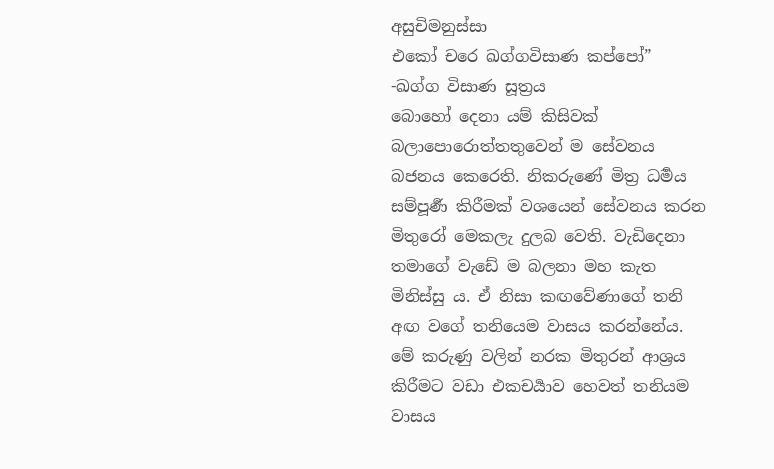අසුචිමනුස්සා
එකෝ චරෙ ඛග්ගවිසාණ කප්පෝ”
-ඛග්ග විසාණ සූත්‍රය
බොහෝ දෙනා යම් කිසිවක් බලාපොරොත්තතුවෙන් ම සේවනය බජනය කෙරෙති. නිකරුණේ මිත්‍ර ධර්‍මය සම්පූර්‍ණ කිරීමක් වශයෙන් සේවනය කරන මිතුරෝ මෙකලැ දුලබ වෙති. වැඩිදෙනා තමාගේ වැඩේ ම බලනා මහ කැත මිනිස්සු ය. ඒ නිසා කඟවේණාගේ තනි අඟ වගේ තනියෙම වාසය කරන්නේය. මේ කරුණු වලින් නරක මිතුරන් ආශ්‍රය කිරීමට වඩා එකචර්‍යාව හෙවත් තනියම වාසය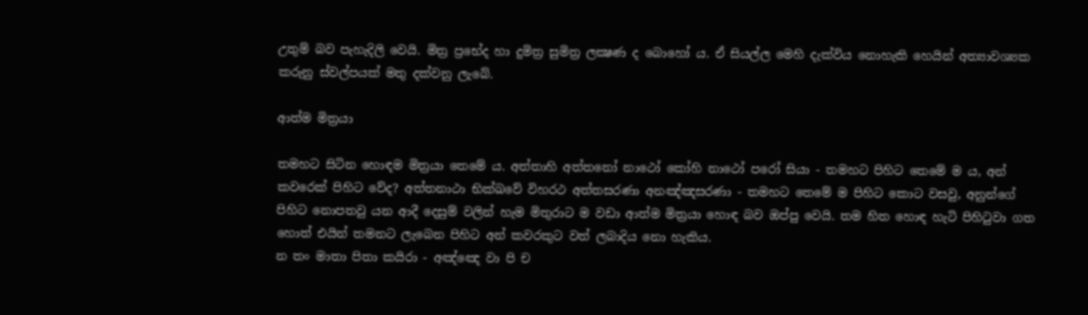උතුම් බව පැහැදිලි වෙයි. මිත්‍ර ප්‍රභේද හා දුමිත්‍ර සුමිත්‍ර ලක්‍ෂණ ද බොහෝ ය. ඒ සියල්ල මෙහි දැක්විය නොහැකි හෙයින් අත්‍යාවශ්‍යක කරුනු ස්වල්පයක් මතු දක්වනු ලැබේ.

ආත්ම මිත්‍රයා

තමහට සිටින හොඳම මිත්‍රයා තෙමේ ය. අත්තාහි අත්තනෝ නාථෝ කෝහි නාථෝ පරෝ සියා - තමහට පිහිට තෙමේ ම ය, අන් කවරෙක් පිහිට වේද? අත්තනාථා භික්ඛවේ විහරථ අත්තසරණා අනඤ්ඤසරණා - තමහට තෙමේ ම පිහිට කොට වසවු, අනුන්ගේ පිහිට නොපතවු යන ආදී දෙසුම් වලින් හැම මිතුරාට ම වඩා ආත්ම මිත්‍රයා හොඳ බව ඔප්පු වෙයි. තම හිත හොඳ හැටි පිහිටුවා ගත හොත් එයින් තමනට ලැබෙන පිහිට අන් කවරකුට වත් ලබාදිය නො හැකිය.
න තං මාතා පිතා කයිරා - අඤ්ඤෙ වා පි ච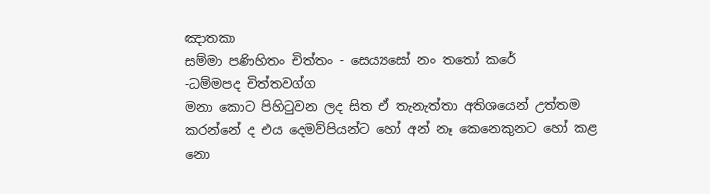ඤාතකා
සම්මා පණිහිතං චිත්තං - සෙය්‍යසෝ නං තතෝ ක‍‍රේ
-ධම්මපද චිත්තවග්ග
මනා කොට පිහිටුවන ලද සිත ඒ තැනැත්තා අතිශයෙන් උත්තම කරන්නේ ද එය දෙමව්පියන්ට හෝ අන් නෑ කෙනෙකුනට හෝ කළ නො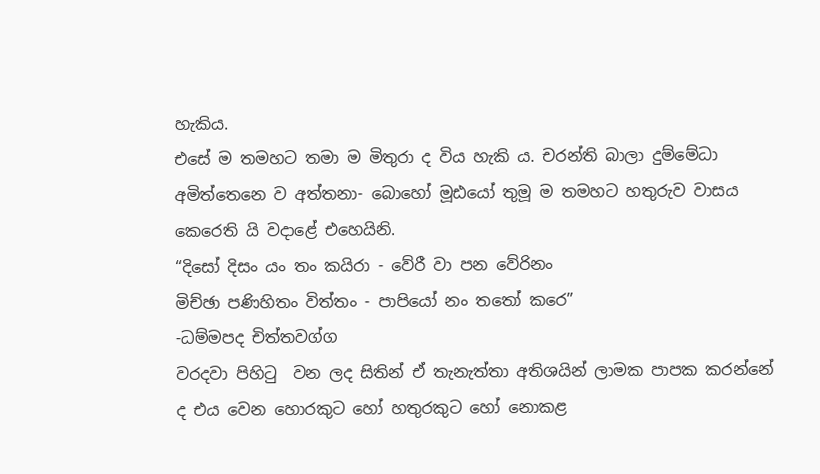හැකිය.
එසේ ම තමහට තමා ම මිතුරා ද විය හැකි ය. චරන්ති බාලා දුම්මේධා අමිත්තෙනෙ ව අත්තනා- බොහෝ මූඪයෝ තුමූ ම තමහට හතුරුව වාසය කෙරෙති යි වදාළේ එහෙයිනි.
“දිසෝ දිසං යං තං කයිරා - වේරී වා පන වේරිනං
මිච්ඡා පණිහිතං විත්තං - පාපියෝ නං තතෝ කරෙ”
-ධම්මපද චිත්තවග්ග
වරදවා පිහිටු  වන ලද සිතින් ඒ තැනැත්තා අතිශයින් ලාමක පාපක කරන්නේ ද එය වෙන හොරකුට හෝ හතුරකුට හෝ නොකළ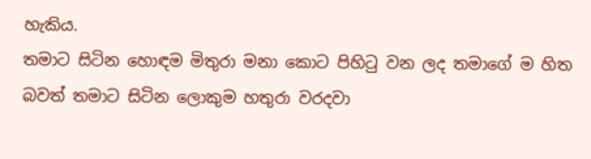හැකිය.
තමාට සිටින හොඳම මිතුරා මනා කොට පිහිටු වන ලද තමාගේ ම හිත බවත් තමාට සිටින ලොකුම හතුරා වරදවා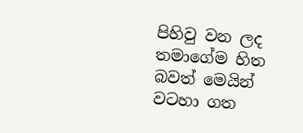පිහිවු වන ලද තමාගේම හිත බවත් මෙයින් වටහා ගත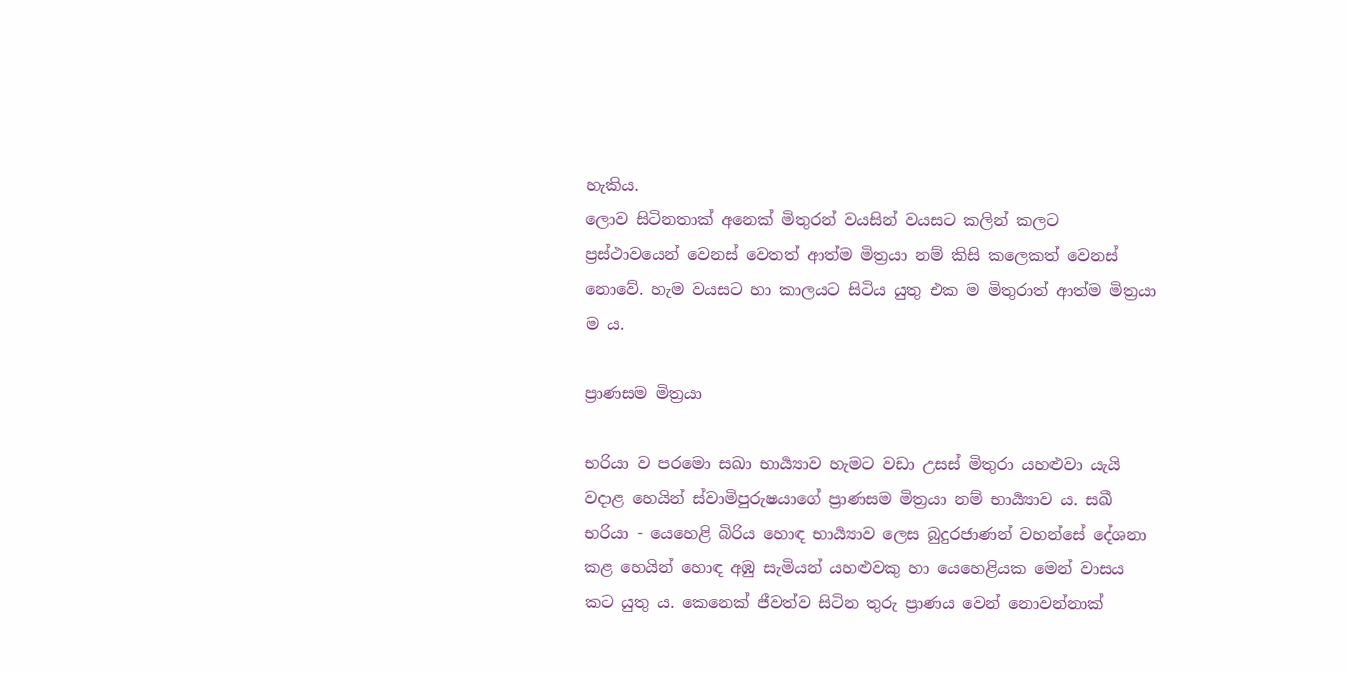හැකිය.
ලොව සිටිනතාක් අනෙක් මිතුරන් වයසින් වයසට කලින් කලට ප්‍රස්ථාවයෙන් වෙනස් වෙතත් ආත්ම මිත්‍රයා නම් කිසි කලෙකත් වෙනස් නොවේ. හැම වයසට හා කාලයට සිටිය යුතු එක ම මිතුරාත් ආත්ම මිත්‍රයා ම ය.

ප්‍රාණසම මිත්‍රයා

භරියා ව පරමො සඛා භාර්‍ය්‍යාව හැමට වඩා උසස් මිතුරා යහළුවා යැයි වදාළ හෙයින් ස්වාමිපුරුෂයාගේ ප්‍රාණසම මිත්‍රයා නම් භාර්‍ය්‍යාව ය. සඛී භරියා - යෙහෙළි බිරිය හොඳ භාර්‍ය්‍යාව ලෙස බුදුරජාණන් වහන්සේ දේශනා කළ හෙයින් හොඳ අඹු සැමියන් යහළුවකු හා යෙහෙළියක මෙන් වාසය කට යුතු ය. කෙනෙක් ජීවත්ව සිටින තුරු ප්‍රාණය වෙන් නොවන්නාක්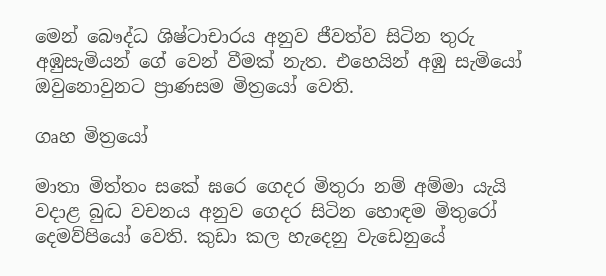මෙන් බෞද්ධ ශිෂ්ටාචාරය අනුව ජීවත්ව සිටින තුරු අඹුසැමියන් ගේ වෙන් වීමක් නැත. එ‍හෙයින් අඹු සැමියෝ ඔවුනොවුනට ප්‍රාණසම මිත්‍රයෝ වෙති.

ගෘහ මිත්‍රයෝ

මාතා මිත්තං සකේ ඝරෙ ගෙදර මිතුරා නම් අම්මා යැයි වදාළ බුද්‍ධ වචනය අනුව ගෙදර සිටින හොඳම මිතුරෝ දෙමව්පියෝ වෙති. කුඩා කල හැදෙනු වැඩෙනුයේ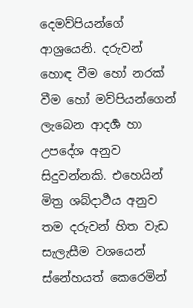දෙමව්පියන්ගේ ආශ්‍රයෙනි. දරුවන් හොඳ වීම හෝ නරක් වීම හෝ මව්පියන්ගෙන් ලැබෙන ආදර්‍ශ හා උපදේශ අනුව සිදුවන්නකි. එහෙයින් මිත්‍ර ශබ්දාර්‍ථය අනුව තම දරුවන් හිත වැඩ සැලැසීම වශයෙන් ස්නේහයත් කෙරෙමින්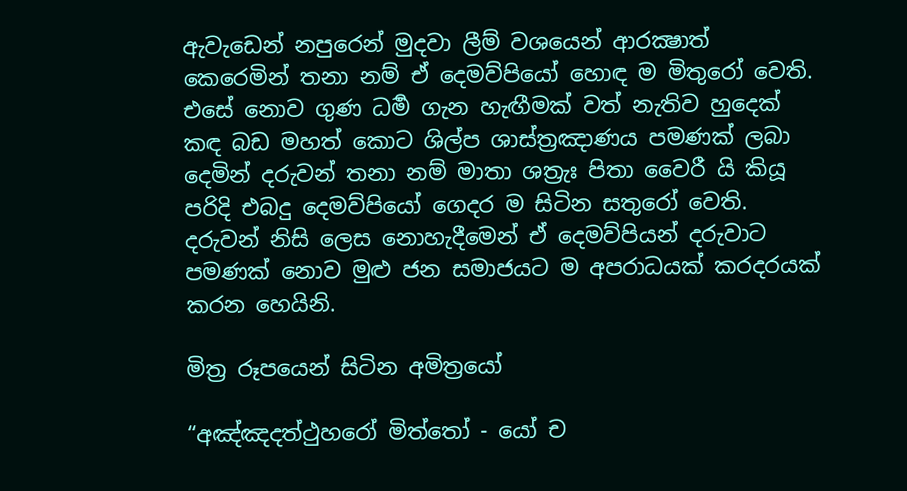ඇවැඩෙන් නපුරෙන් මුදවා ලීම් වශයෙන් ආරක්‍ෂාත් කෙරෙමින් තනා නම් ඒ දෙමව්පියෝ හොඳ ම මිතුරෝ වෙති.
එසේ නොව ගුණ ධර්‍ම ගැන හැඟීමක් වත් නැතිව හුදෙක් කඳ බඩ මහත් කොට ශිල්ප ශාස්ත්‍රඤාණය පමණක් ලබා දෙමින් දරුවන් තනා නම් මාතා ශත්‍රැඃ පිතා වෛරී යි කියූ පරිදි එබදු දෙමව්පියෝ ගෙදර ම සිටින සතුරෝ වෙති. දරුවන් නිසි ලෙස නොහැදීමෙන් ඒ දෙමව්පියන් දරුවාට පමණක් නොව මුළු ජන සමාජයට ම අපරාධයක් කරදරයක් කරන හෙයිනි.

මිත්‍ර රූපයෙන් සිටින අමිත්‍රයෝ

“අඤ්ඤදත්ථුහරෝ මිත්තෝ - යෝ ච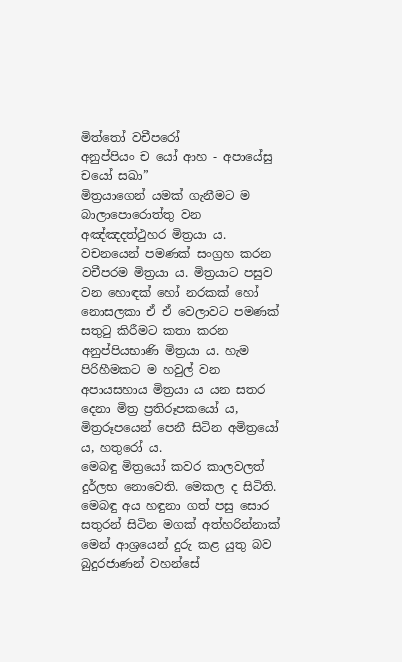මිත්තෝ වචීපරෝ
අනුප්පියං ච යෝ ආහ - අපායේසු චයෝ සඛා”
මිත්‍රයාගෙන් යමක් ගැනීමට ම බාලාපොරොත්තු වන අඤ්ඤදත්ථුහර මිත්‍රයා ය. වචනයෙන් පමණක් සංග්‍රහ කරන වචීපරම මිත්‍රයා ය. මිත්‍රයාට පසුව වන හොඳක් හෝ නරකක් හෝ නොසලකා ඒ ඒ වෙලාවට පමණක් සතුටු කිරීමට කතා කරන අනුප්පියභාණි මිත්‍රයා ය. හැම පිරිහීමකට ම හවුල් වන අපායසහාය මිත්‍රයා ය යන සතර දෙනා මිත්‍ර ප්‍රතිරූපකයෝ ය, මිත්‍රරූපයෙන් පෙනී සිටින අමිත්‍රයෝ ය, හතුරෝ ය.
මෙබඳු මිත්‍රයෝ කවර කාලවලත් දුර්ලභ නොවෙති. මෙකල ද සිටිති. මෙබඳු අය හඳුනා ගත් පසු සොර සතුරන් සිටින මගක් අත්හරින්නාක් මෙන් ආශ්‍රයෙන් දුරු කළ යුතු බව බුදුරජාණන් වහන්සේ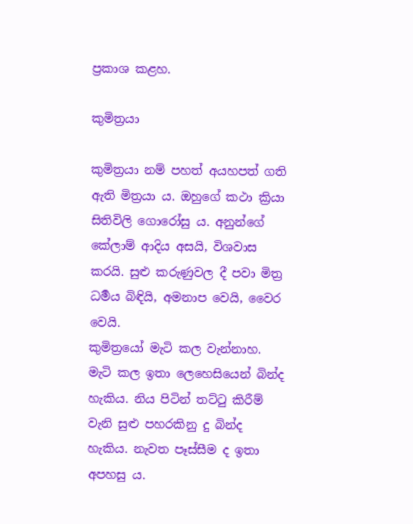ප්‍රකාශ කළහ.

කුමිත්‍රයා

කුමිත්‍රයා නම් පහත් අයහපත් ගති ඇති මිත්‍රයා ය. ඔහුගේ කථා ක්‍රියා සිතිවිලි ගොරෝසු ය. අනුන්ගේ කේලාම් ආදිය අසයි, විශවාස කරයි. සුළු කරුණුවල දී පවා මිත්‍ර ධර්‍මය බිඳියි, අමනාප වෙයි, වෛර වෙයි.
කුමිත්‍රයෝ මැටි කල වැන්නාහ. මැටි කල ඉතා ලෙහෙසියෙන් බින්ද හැකිය. නිය පිටින් තට්ටු කිරීම් වැනි සුළු පහරකිනු දු බින්ද හැකිය. නැවත පෑස්සීම ද ඉතා අපහසු ය.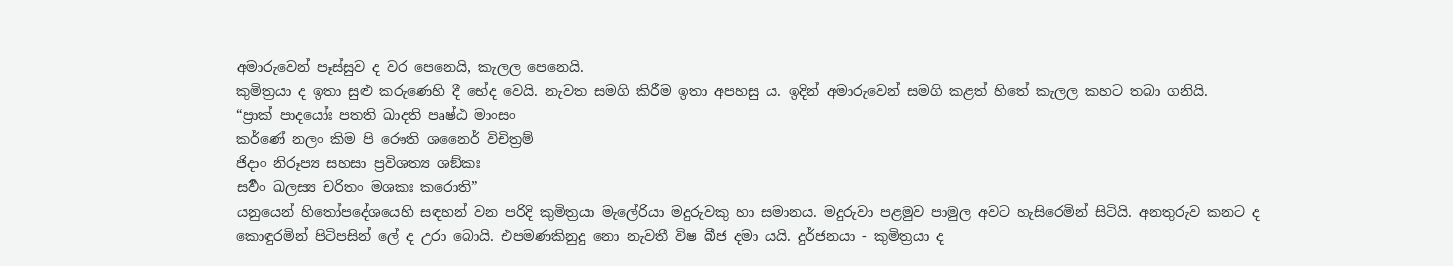අමාරුවෙන් පෑස්සුව ද වර පෙනෙයි, කැලල පෙනෙයි.
කුමිත්‍රයා ද ඉතා සුළු කරුණෙහි දී භේද වෙයි. නැවත සමගි කිරීම ඉතා අපහසු ය. ඉදින් අමාරුවෙන් සමගි කළත් හිතේ කැලල කහට තබා ගනියි.
“ප්‍රාක් පාදයෝඃ පතති ඛාදති පෘෂ්ඨ මාංසං
කර්ණේ නලං කිම පි රෞති ශනෛර් විචිත්‍රම්
ජිදාං නිරූප්‍ය සහසා ප්‍රවිශත්‍ය ශඞ්කඃ
සර්‍වං ඛලස්‍ය චරිතං මශකඃ කරොති”
යනුයෙන් හිතෝපදේශයෙහි සඳහන් වන පරිදි කුමිත්‍රයා මැලේරියා මදුරුවකු හා සමානය. මදුරුවා පළමුව පාමුල අවට හැසිරෙමින් සිටියි. අනතුරුව කනට ද කොඳුරමින් පිටිපසින් ලේ ද උරා බොයි. එපමණකිනුදු නො නැවතී විෂ බීජ දමා යයි. දුර්ජනයා - කුමිත්‍රයා ද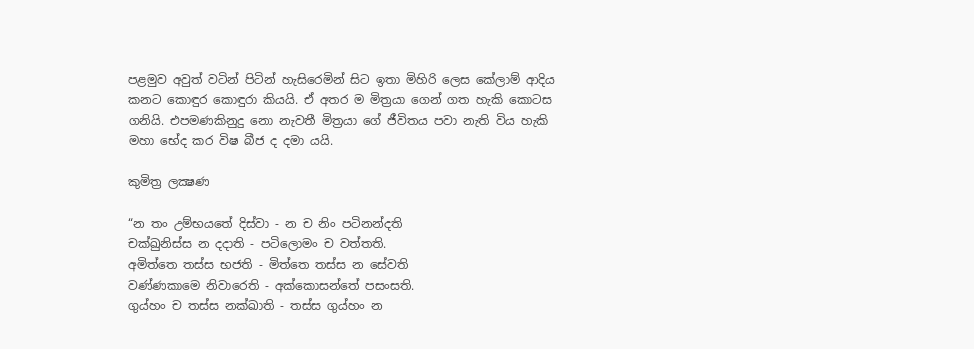පළමුව අවුත් වටින් පිටින් හැසිරෙමින් සිට ඉතා මිහිරි ලෙස කේලාම් ආදිය කනට කොඳුර කොඳුරා කියයි. ඒ අතර ම මිත්‍රයා ගෙන් ගත හැකි කොටස ගනියි. එපමණකිනුදු නො නැවතී මිත්‍රයා ගේ ජීවිතය පවා නැති විය හැකි මහා භේද කර විෂ බීජ ද දමා යයි.

කුමිත්‍ර ලක්‍ෂණ

“න තං උම්භයතේ දිස්වා - න ච නිං පටිනන්දති
චක්ඛුනිස්ස න දදාති - පටිලොමං ච වත්තති.
අමිත්තෙ තස්ස භජති - මිත්තෙ තස්ස න සේවති
වණ්ණකාමෙ නිවාරෙති - අක්කොසන්තේ පසංසති.
ගුය්හං ච තස්ස නක්ඛාති - තස්ස ගුය්හං න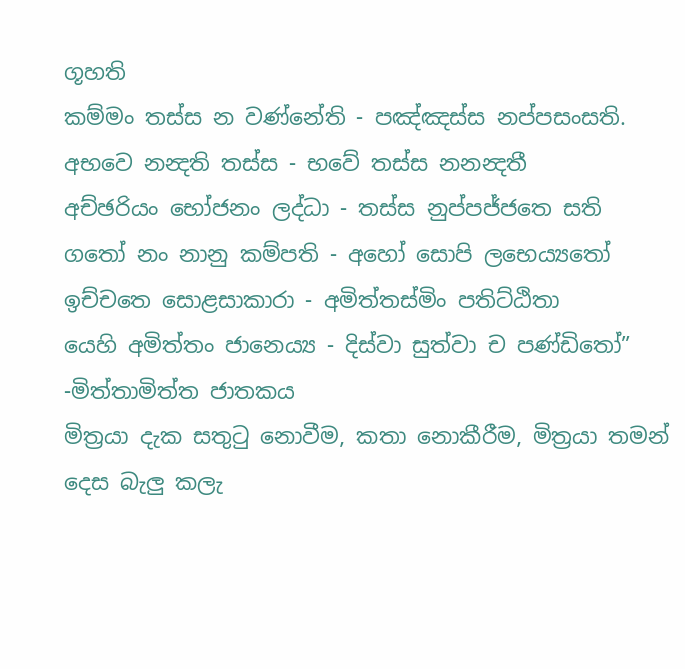ගූහති
කම්මං තස්ස න වණ්නේති - පඤ්ඤස්ස නප්පසංසති.
අභවෙ නන්‍දති තස්ස - භවේ තස්ස නනන්‍දතී
අච්ඡරියං භෝජනං ලද්ධා - තස්ස නුප්පජ්ජතෙ සති
ගතෝ නං නානු කම්පති - අහෝ සොපි ලභෙය්‍යතෝ
ඉච්චතෙ සොළසාකාරා - අමිත්තස්මිං පතිට්ඨිතා
යෙහි අමිත්තං ජානෙය්‍ය - දිස්වා සුත්වා ච පණ්ඩි‍තෝ”
-මිත්තාමිත්ත ජාතකය
මිත්‍රයා දැක සතුටු නොවීම, කතා නොකීරීම, මිත්‍රයා තමන් දෙස බැලු කලැ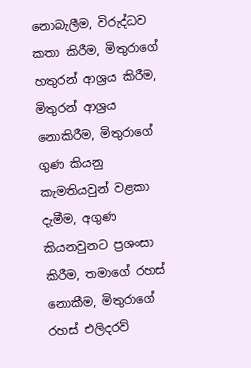නොබැලීම, විරුද්ධව කතා කිරීම, මිතුරාගේ හතුරන් ආශ්‍රය කිරීම, මිතුරන් ආශ්‍රය නොකිරීම, මිතුරාගේ ගුණ කියනු කැමතියවුන් වළකා දැමීම, අගුණ කියනවුනට ප්‍රශංසා කිරීම, තමාගේ රහස් නොකීම, මිතුරාගේ රහස් එලිදරව්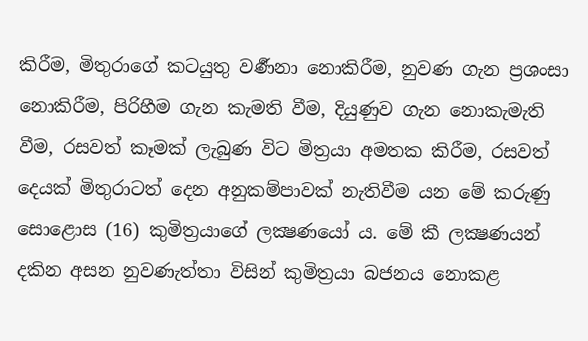කිරීම, මිතුරාගේ කටයුතු වර්‍ණනා නොකිරීම, නුවණ ගැන ප්‍රශංසා නොකිරීම, පිරිහීම ගැන කැමති වීම, දියුණුව ගැන නොකැමැති වීම, රසවත් කෑමක් ලැබුණ විට මිත්‍රයා අමතක කිරීම, රසවත් දෙයක් මිතුරාටත් දෙන අනුකම්පාවක් නැතිවීම යන මේ කරුණු සොළොස (16) කුමිත්‍රයාගේ ලක්‍ෂණයෝ ය. මේ කී ලක්‍ෂණයන් දකින අසන නුවණැත්තා විසින් කුමිත්‍රයා බජනය නොකළ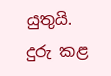යුතුයි. දුරු කළ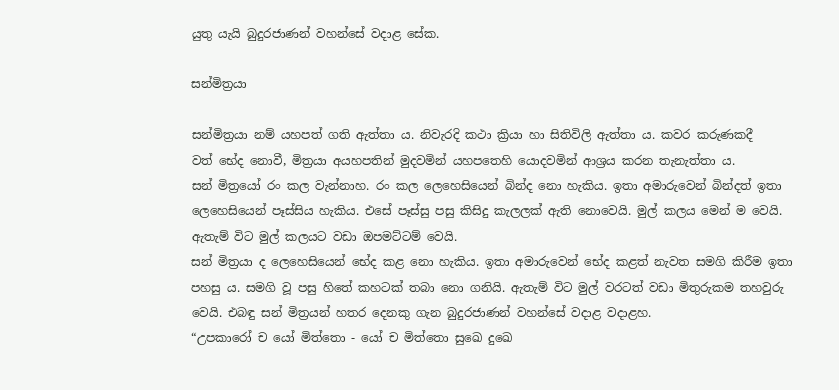යුතු යැයි බුදුරජාණන් වහන්සේ වදාළ සේක.

සන්මිත්‍රයා

සන්මිත්‍රයා නම් යහපත් ගති ඇත්තා ය. නිවැරදි කථා ක්‍රියා හා සිතිවිලි ඇත්තා ය. කවර කරුණකදී වත් ‍භේද නොවී, මිත්‍රයා අයහපතින් මුදවමින් යහපතෙහි යොදවමින් ආශ්‍රය කරන තැනැත්තා ය.
සන් මිත්‍රයෝ රං කල වැන්නාහ. රං කල ලෙහෙසියෙන් බින්ද නො හැකිය. ඉතා අමාරුවෙන් බින්දත් ඉතා ලෙහෙසියෙන් පෑස්සිය හැකිය. එසේ පෑස්සු පසු කිසිදු කැලලක් ඇති නොවෙයි. මුල් කලය මෙන් ම වෙයි. ඇතැම් විට මුල් කලයට වඩා ඔපමට්ටම් වෙයි.
සන් මිත්‍රයා ද ලෙහෙසියෙන් භේද කළ නො හැකිය. ඉතා අමාරුවෙන් භේද කළත් නැවත සමගි කිරීම ඉතා පහසු ය. සමගි වූ පසු හිතේ කහටක් තබා නො ගනියි. ඇතැම් විට මුල් වරටත් වඩා මිතුරුකම තහවුරු වෙයි. එබඳු සන් මිත්‍රයන් හතර දෙනකු ගැන බුදුරජාණන් වහන්සේ වදාළ වදාළහ.
“උපකාරෝ ච යෝ මිත්තො - යෝ ච මිත්තො සුඛෙ දුඛෙ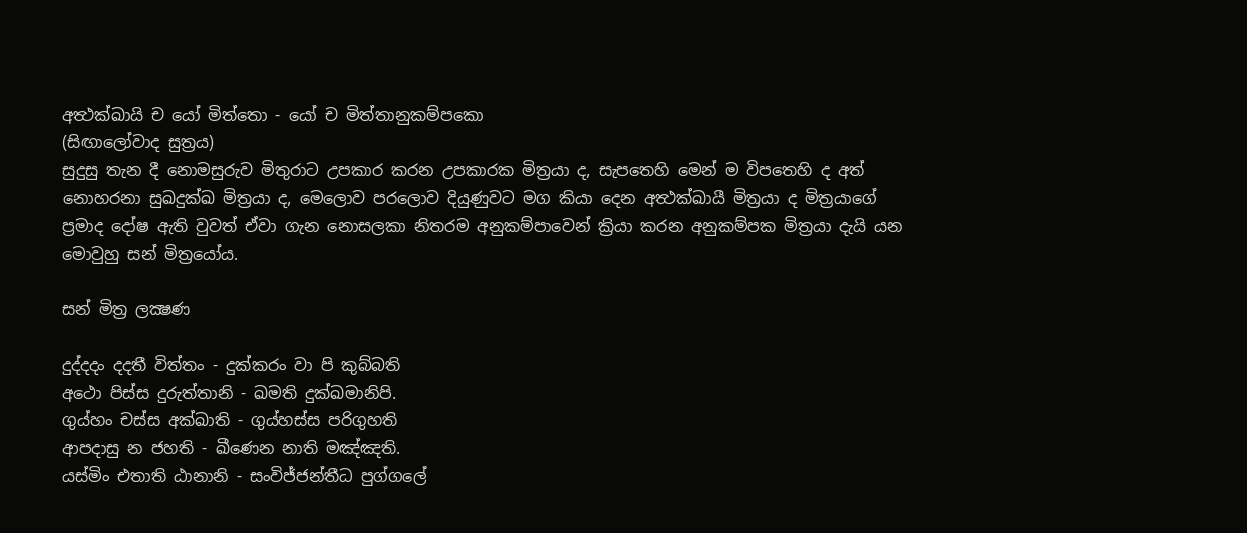අත්‍ථක්ඛායි ච යෝ මිත්තො - යෝ ච මිත්තානුකම්පකො
(සිඟාලෝවාද සුත්‍රය)
සුදුසු තැන දී නොමසුරුව මිතුරාට උපකාර කරන උපකාරක මිත්‍රයා ද, සැපතෙහි මෙන් ම විප‍තෙහි ද අත් නොහරනා සුඛදුක්ඛ මිත්‍රයා ද, මෙලොව පරලොව දියුණුවට මග කියා දෙන අත්‍ථක්ඛායී මිත්‍රයා ද මිත්‍රයාගේ ප්‍රමාද දෝෂ ඇති වුවත් ඒවා ගැන නොසලකා නිතරම අනුකම්පාවෙන් ක්‍රියා කරන අනුකම්පක මිත්‍රයා දැයි යන මොවුහු සන් මිත්‍රයෝය.

සන් මිත්‍ර ලක්‍ෂණ

දුද්දදං දදතී විත්තං - දුක්කරං වා පි කුබ්බති
අථො පිස්ස දුරුත්තානි - ඛමති දුක්ඛමානිපි.
ගුය්හං චස්ස අක්ඛාති - ගුය්හස්ස පරිගුහති
ආපදාසු න ජහති - ඛීණෙන නාති මඤ්ඤති.
යස්මිං එතාති ඨානානි - සංවිජ්ජන්තීධ පුග්ගලේ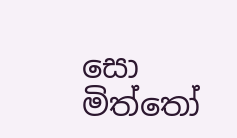සො මිත්තෝ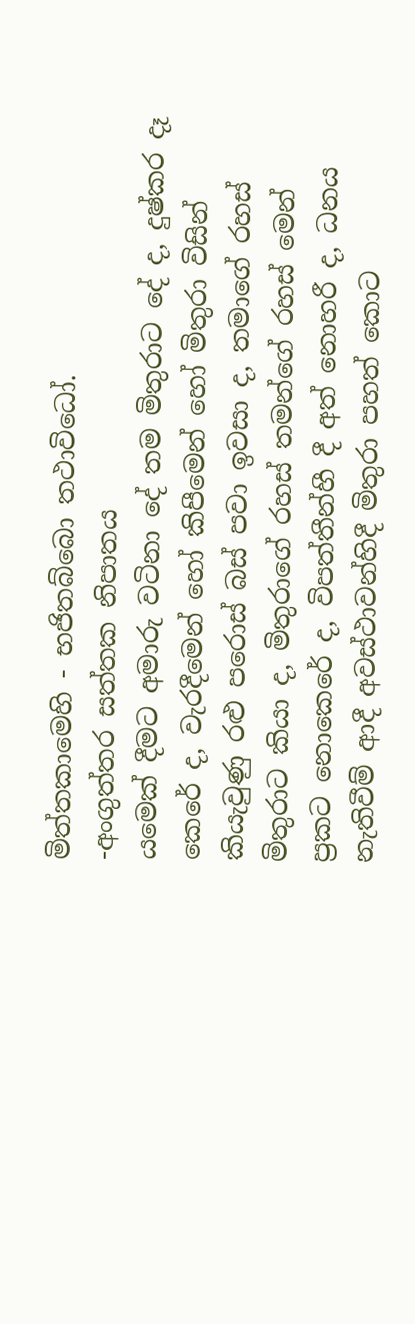මිත්තකාමෙහි - භජිතබ්බො තථාවිධෝ.
-අංගුත්තර සත්තක නිපාතය
යමෙක් දීමට අමාරු වටිනා දේ තම මිතුරාට දේ ද, දුෂ්කර දෑ කෙරේ ද, වැරදීමෙන් හෝ කිපීමෙන් හෝ මිතුරා විසින් කියැවුණු රළු පරොස් බස් පවා ඉවසා ද, තමාගේ රහස් මිතුරාට කියා ද, මිතුරාගේ රහස් තමන්ගේ රහස් මෙන් ප්‍රකට නොකෙරේ ද, විපත්තීන්හී දී අත් නොහරී ද, ධනය නැතිවීම් ආදී අවස්ථාවන්හිදී මිතුරා පහත් කොට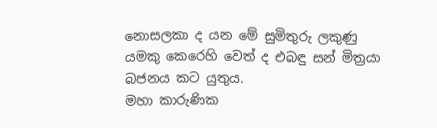නොසලකා ද යන මේ සුමිතුරු ලකුණු යමකු කෙරෙහි වෙත් ද එබඳු සන් මිත්‍රයා බජනය කට යුතුය.
මහා කාරුණික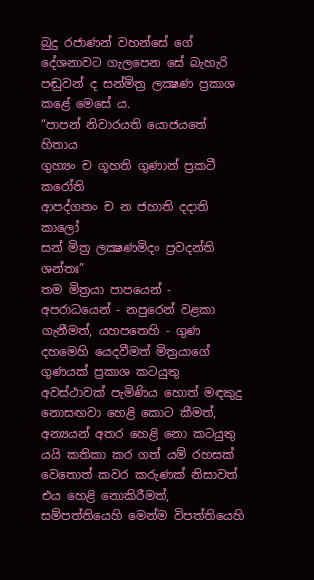බුදු රජාණන් වහන්සේ ගේ දේශනාවට ගැලපෙන සේ බැහැරි පඬුවන් ද සන්මිත්‍ර ලක්‍ෂණ ප්‍රකාශ කළේ මෙසේ ය.
“පාපන් නිවාරයති යොජයතේ හිතාය
ගුහ්‍යං ච ගූහති ගුණාන් ප්‍රකටී කරෝති
ආපද්ගතං ච න ජහාති දදාති කාලෝ
සන් මිත්‍ර ලක්‍ෂණමිදං ප්‍රවදන්ති ශන්තඃ”
තම මිත්‍රයා පාපයෙන් - අපරාධයෙන් - නපුරෙන් වළකා ගැනීමත්, යහපතෙහි - ගුණ දහමෙහි යෙදවීමත් මිත්‍රයාගේ ගුණයක් ප්‍රකාශ කටයුතු අවස්ථාවක් පැමිණිය හොත් මඳකුදු නොසඟවා හෙළි කොට කීමත්, අන්‍යයන් අතර හෙළි නො කටයුතු යයි කතිකා කර ගත් යම් රහසක් වෙතොත් කවර කරුණක් නිසාවත් එය හෙළි නොකිරීමත්, සම්පත්තියෙහි මෙන්ම විපත්තියෙහි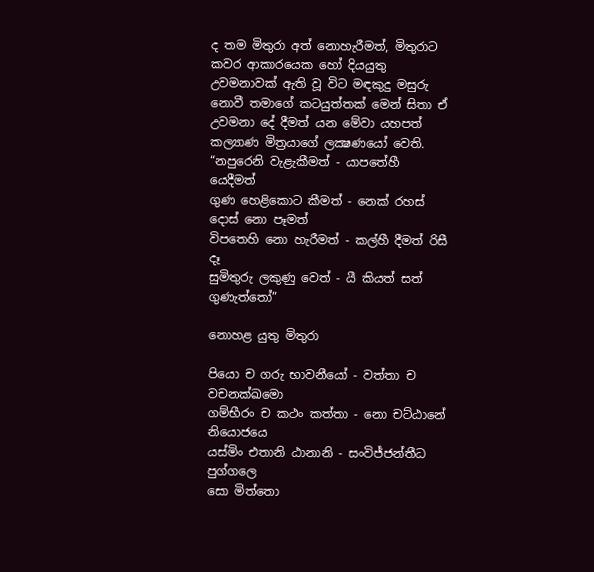ද තම මිතුරා අත් නොහැරීමත්, මිතුරාට කවර ආකාරයෙක හෝ දියයුතු උවමනාවක් ඇති වූ විට මඳකුදු මසුරු නොවී තමාගේ කටයුත්තක් මෙන් සිතා ඒ උවමනා දේ දීමත් යන මේවා යහපත් කල්‍යාණ මිත්‍රයාගේ ලක්‍ෂණයෝ වෙති.
“නපුරෙනි වැළැකීමත් - යාපතේහී යෙදීමත්
ගුණ හෙළිකොට කීමත් - නෙක් රහස් දොස් නො පෑමත්
විපතෙහි නො හැරීමත් - කල්හී දීමත් රිසී දෑ
සුමිතුරු ලකුණු වෙත් - යී කියත් සත් ගුණැත්තෝ”

නොහළ යුතු මිතුරා

පියො ච ගරු භාවනීයෝ - වත්තා ච වචනක්ඛමො
ගම්භීරං ච කථං කත්තා - නො චට්ඨානේ නියොජයෙ
යස්මිං එතානි ඨානානි - සංවිජ්ජන්තීධ පුග්ගලෙ
සො මිත්තො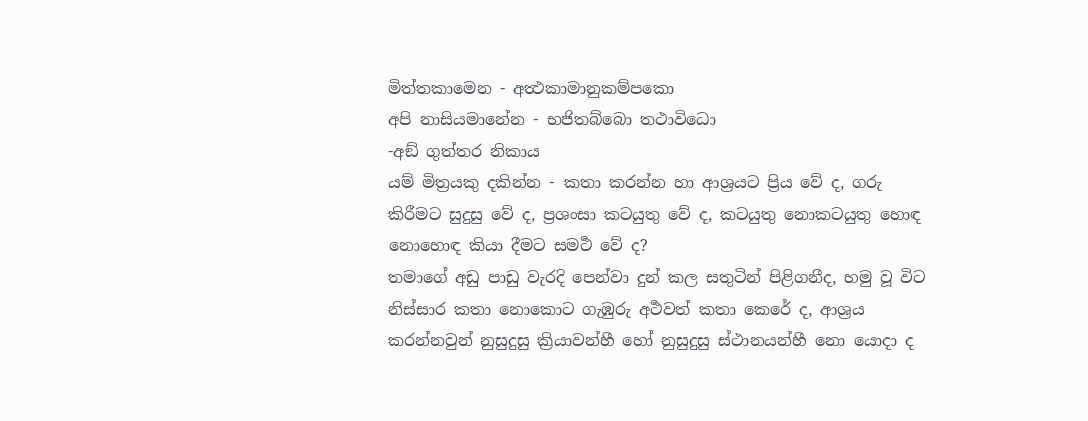මිත්තකාමෙන - අත්‍ථකාමානුකම්පකො
අපි නාසියමානේන - භජිතබ්බො තථාවිධො
-අඞ් ගුත්තර නිකාය
යම් මිත්‍රයකු දකින්න - කතා කරන්න හා ආශ්‍රයට ප්‍රිය වේ ද, ගරු කිරීමට සුදුසු වේ ද, ප්‍රශංසා කටයුතු වේ ද, කටයුතු නොකටයුතු හොඳ නොහොඳ කියා දීමට සමර්‍ථ වේ ද?
තමාගේ අඩු පාඩු වැරදි පෙන්වා දුන් කල සතුටින් පිළිගනීද, හමු වූ විට නිස්සාර කතා නොකොට ගැඹුරු අර්‍ථවත් කතා කෙරේ ද, ආශ්‍රය කරන්නවුන් නුසුදුසු ක්‍රියාවන්හී හෝ නුසුදුසු ස්ථානයන්හී නො යොදා ද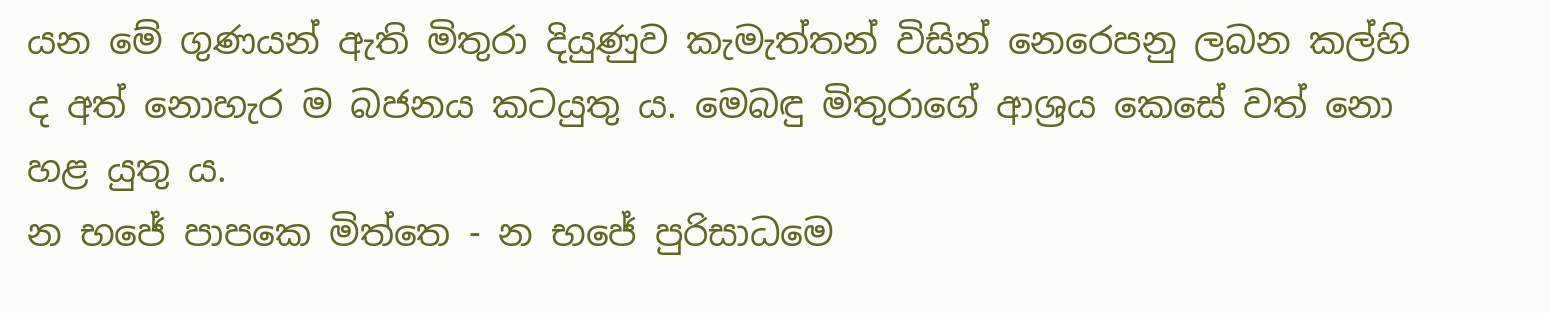යන මේ ගුණයන් ඇති මිතුරා දියුණුව කැමැත්තන් විසින් නෙරෙපනු ලබන කල්හි ද අත් නොහැර ම බජනය කටයුතු ය. මෙබඳු මිතුරාගේ ආශ්‍රය කෙසේ වත් නො හළ යුතු ය.
න භජේ පාපකෙ මිත්තෙ - න භජේ පුරිසාධමෙ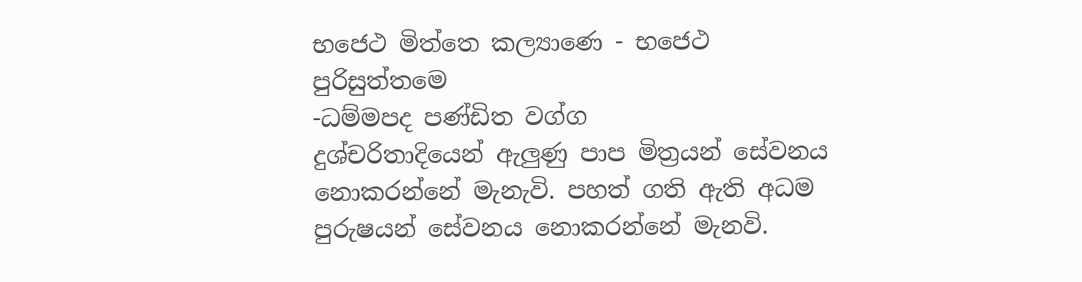භජෙථ මිත්තෙ කල්‍යාණෙ - භජෙථ පුරිසුත්තමෙ
-ධම්මපද පණ්ඩිත වග්ග
දුශ්චරිතාදියෙන් ඇලුණු පාප මිත්‍රයන් සේවනය නොකරන්නේ මැනැවි. පහත් ගති ඇති අධම පුරුෂයන් සේවනය නොකරන්නේ මැනවි.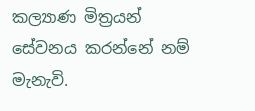කල්‍යාණ මිත්‍රයන් සේවනය කරන්නේ නම් මැනැවි.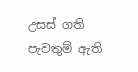උසස් ගති පැවතුම් ඇති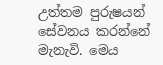උත්තම පුරුෂයන් සේවනය කරන්නේ මැනැවි. මෙය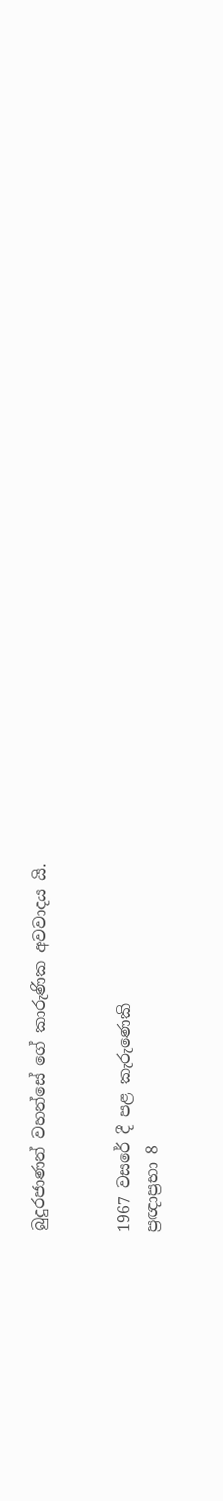බුදුරජාණන් වහන්සේ ගේ කාරුණික අවවාදය යි.


1967 වසරේ දී පළ කැරුණෙකි
ප්‍රඥාප්‍රභා 8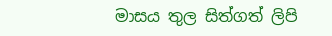මාසය තුල සිත්ගත් ලිපි